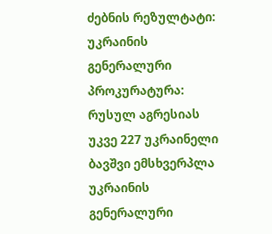ძებნის რეზულტატი:
უკრაინის გენერალური პროკურატურა: რუსულ აგრესიას უკვე 227 უკრაინელი ბავშვი ემსხვერპლა
უკრაინის გენერალური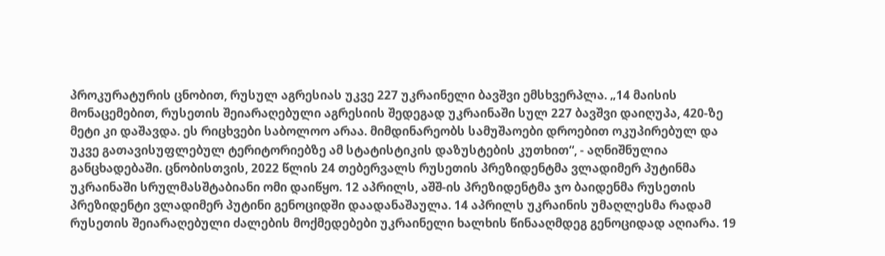პროკურატურის ცნობით, რუსულ აგრესიას უკვე 227 უკრაინელი ბავშვი ემსხვერპლა. „14 მაისის მონაცემებით, რუსეთის შეიარაღებული აგრესიის შედეგად უკრაინაში სულ 227 ბავშვი დაიღუპა, 420-ზე მეტი კი დაშავდა. ეს რიცხვები საბოლოო არაა. მიმდინარეობს სამუშაოები დროებით ოკუპირებულ და უკვე გათავისუფლებულ ტერიტორიებზე ამ სტატისტიკის დაზუსტების კუთხით“, - აღნიშნულია განცხადებაში. ცნობისთვის, 2022 წლის 24 თებერვალს რუსეთის პრეზიდენტმა ვლადიმერ პუტინმა უკრაინაში სრულმასშტაბიანი ომი დაიწყო. 12 აპრილს, აშშ-ის პრეზიდენტმა ჯო ბაიდენმა რუსეთის პრეზიდენტი ვლადიმერ პუტინი გენოციდში დაადანაშაულა. 14 აპრილს უკრაინის უმაღლესმა რადამ რუსეთის შეიარაღებული ძალების მოქმედებები უკრაინელი ხალხის წინააღმდეგ გენოციდად აღიარა. 19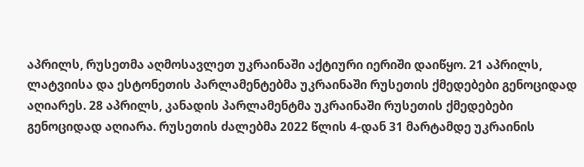აპრილს, რუსეთმა აღმოსავლეთ უკრაინაში აქტიური იერიში დაიწყო. 21 აპრილს, ლატვიისა და ესტონეთის პარლამენტებმა უკრაინაში რუსეთის ქმედებები გენოციდად აღიარეს. 28 აპრილს, კანადის პარლამენტმა უკრაინაში რუსეთის ქმედებები გენოციდად აღიარა. რუსეთის ძალებმა 2022 წლის 4-დან 31 მარტამდე უკრაინის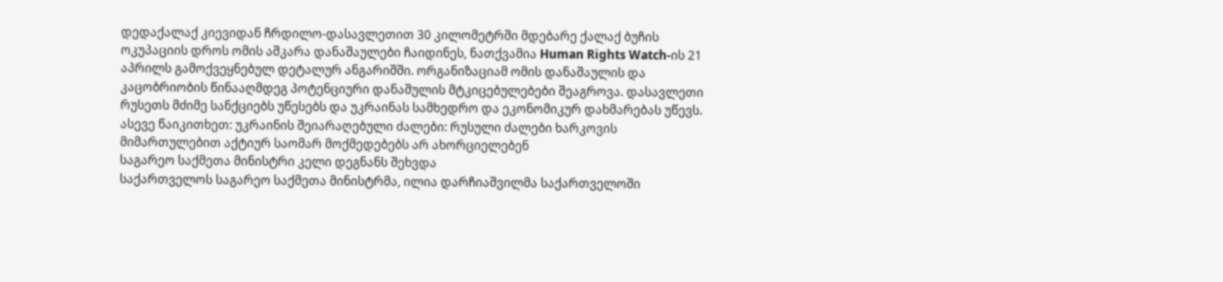დედაქალაქ კიევიდან ჩრდილო-დასავლეთით 30 კილომეტრში მდებარე ქალაქ ბუჩის ოკუპაციის დროს ომის აშკარა დანაშაულები ჩაიდინეს, ნათქვამია Human Rights Watch-ის 21 აპრილს გამოქვეყნებულ დეტალურ ანგარიშში. ორგანიზაციამ ომის დანაშაულის და კაცობრიობის წინააღმდეგ პოტენციური დანაშულის მტკიცებულებები შეაგროვა. დასავლეთი რუსეთს მძიმე სანქციებს უწესებს და უკრაინას სამხედრო და ეკონომიკურ დახმარებას უწევს. ასევე წაიკითხეთ: უკრაინის შეიარაღებული ძალები: რუსული ძალები ხარკოვის მიმართულებით აქტიურ საომარ მოქმედებებს არ ახორციელებენ
საგარეო საქმეთა მინისტრი კელი დეგნანს შეხვდა
საქართველოს საგარეო საქმეთა მინისტრმა, ილია დარჩიაშვილმა საქართველოში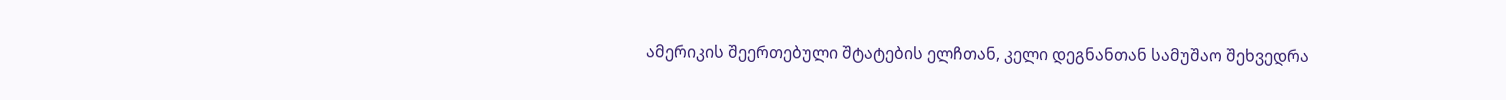ამერიკის შეერთებული შტატების ელჩთან, კელი დეგნანთან სამუშაო შეხვედრა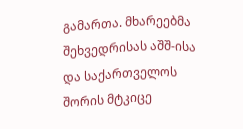გამართა. მხარეებმა შეხვედრისას აშშ-ისა და საქართველოს შორის მტკიცე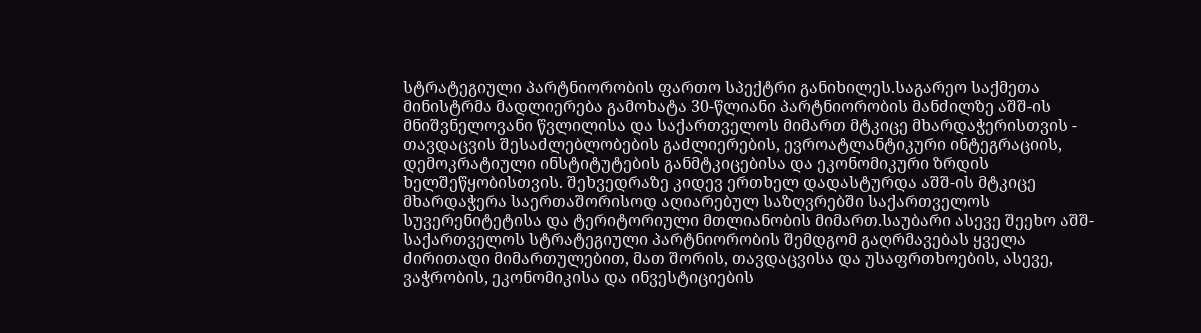სტრატეგიული პარტნიორობის ფართო სპექტრი განიხილეს.საგარეო საქმეთა მინისტრმა მადლიერება გამოხატა 30-წლიანი პარტნიორობის მანძილზე აშშ-ის მნიშვნელოვანი წვლილისა და საქართველოს მიმართ მტკიცე მხარდაჭერისთვის - თავდაცვის შესაძლებლობების გაძლიერების, ევროატლანტიკური ინტეგრაციის, დემოკრატიული ინსტიტუტების განმტკიცებისა და ეკონომიკური ზრდის ხელშეწყობისთვის. შეხვედრაზე კიდევ ერთხელ დადასტურდა აშშ-ის მტკიცე მხარდაჭერა საერთაშორისოდ აღიარებულ საზღვრებში საქართველოს სუვერენიტეტისა და ტერიტორიული მთლიანობის მიმართ.საუბარი ასევე შეეხო აშშ-საქართველოს სტრატეგიული პარტნიორობის შემდგომ გაღრმავებას ყველა ძირითადი მიმართულებით, მათ შორის, თავდაცვისა და უსაფრთხოების, ასევე, ვაჭრობის, ეკონომიკისა და ინვესტიციების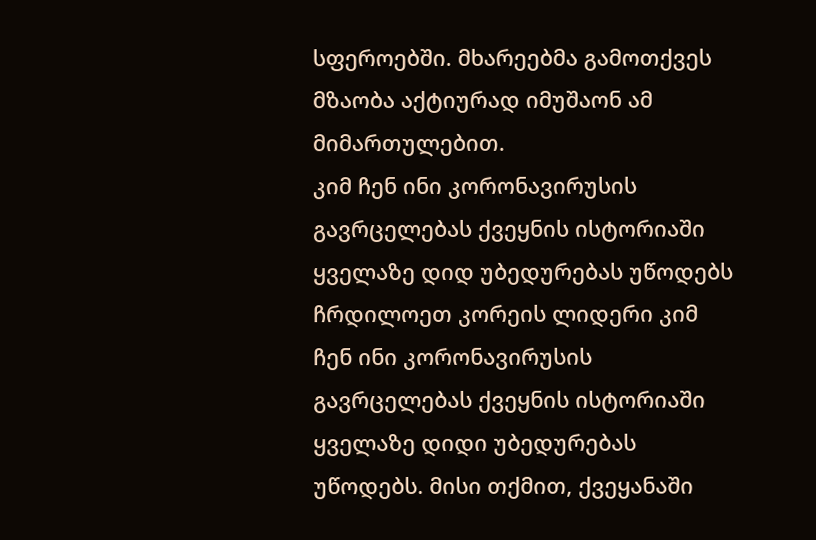სფეროებში. მხარეებმა გამოთქვეს მზაობა აქტიურად იმუშაონ ამ მიმართულებით.
კიმ ჩენ ინი კორონავირუსის გავრცელებას ქვეყნის ისტორიაში ყველაზე დიდ უბედურებას უწოდებს
ჩრდილოეთ კორეის ლიდერი კიმ ჩენ ინი კორონავირუსის გავრცელებას ქვეყნის ისტორიაში ყველაზე დიდი უბედურებას უწოდებს. მისი თქმით, ქვეყანაში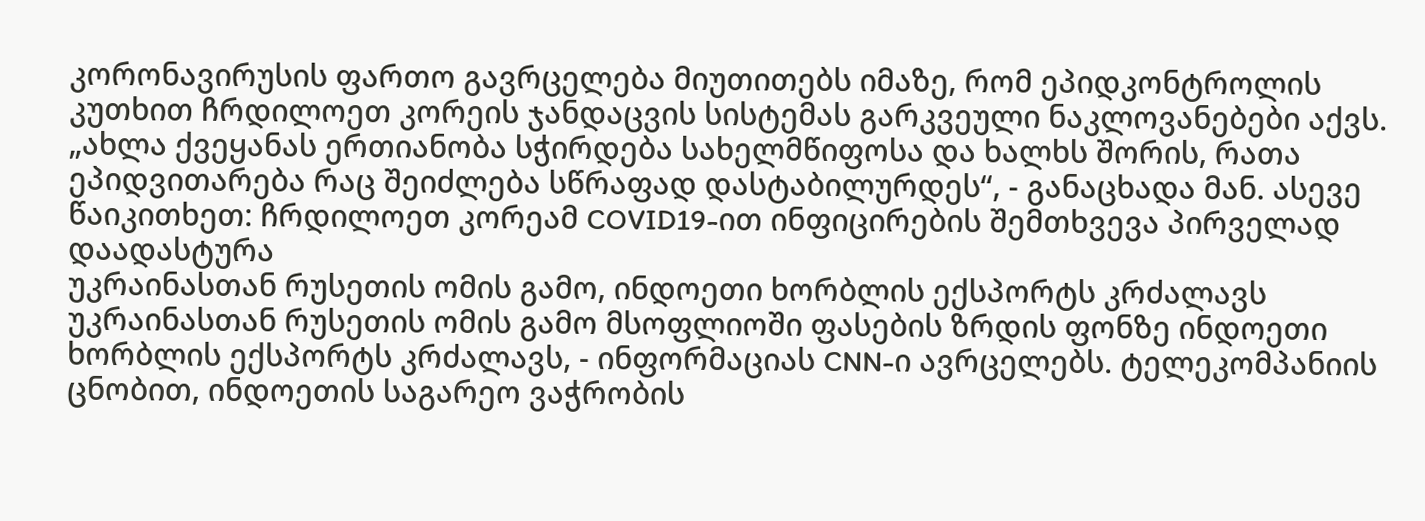კორონავირუსის ფართო გავრცელება მიუთითებს იმაზე, რომ ეპიდკონტროლის კუთხით ჩრდილოეთ კორეის ჯანდაცვის სისტემას გარკვეული ნაკლოვანებები აქვს. „ახლა ქვეყანას ერთიანობა სჭირდება სახელმწიფოსა და ხალხს შორის, რათა ეპიდვითარება რაც შეიძლება სწრაფად დასტაბილურდეს“, - განაცხადა მან. ასევე წაიკითხეთ: ჩრდილოეთ კორეამ COVID19-ით ინფიცირების შემთხვევა პირველად დაადასტურა
უკრაინასთან რუსეთის ომის გამო, ინდოეთი ხორბლის ექსპორტს კრძალავს
უკრაინასთან რუსეთის ომის გამო მსოფლიოში ფასების ზრდის ფონზე ინდოეთი ხორბლის ექსპორტს კრძალავს, - ინფორმაციას CNN-ი ავრცელებს. ტელეკომპანიის ცნობით, ინდოეთის საგარეო ვაჭრობის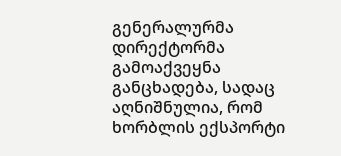გენერალურმა დირექტორმა გამოაქვეყნა განცხადება, სადაც აღნიშნულია, რომ ხორბლის ექსპორტი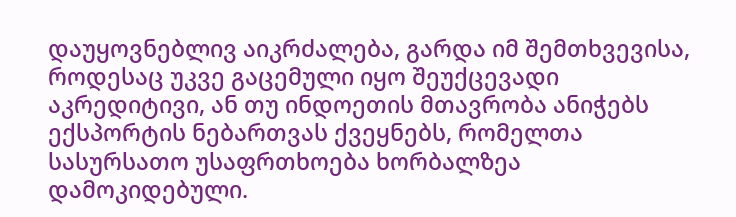დაუყოვნებლივ აიკრძალება, გარდა იმ შემთხვევისა, როდესაც უკვე გაცემული იყო შეუქცევადი აკრედიტივი, ან თუ ინდოეთის მთავრობა ანიჭებს ექსპორტის ნებართვას ქვეყნებს, რომელთა სასურსათო უსაფრთხოება ხორბალზეა დამოკიდებული.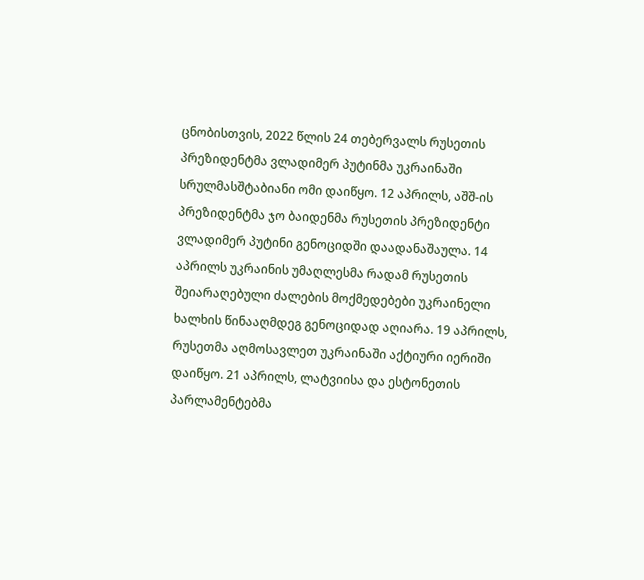ცნობისთვის, 2022 წლის 24 თებერვალს რუსეთის პრეზიდენტმა ვლადიმერ პუტინმა უკრაინაში სრულმასშტაბიანი ომი დაიწყო. 12 აპრილს, აშშ-ის პრეზიდენტმა ჯო ბაიდენმა რუსეთის პრეზიდენტი ვლადიმერ პუტინი გენოციდში დაადანაშაულა. 14 აპრილს უკრაინის უმაღლესმა რადამ რუსეთის შეიარაღებული ძალების მოქმედებები უკრაინელი ხალხის წინააღმდეგ გენოციდად აღიარა. 19 აპრილს, რუსეთმა აღმოსავლეთ უკრაინაში აქტიური იერიში დაიწყო. 21 აპრილს, ლატვიისა და ესტონეთის პარლამენტებმა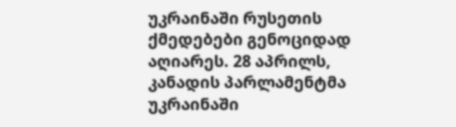უკრაინაში რუსეთის ქმედებები გენოციდად აღიარეს. 28 აპრილს, კანადის პარლამენტმა უკრაინაში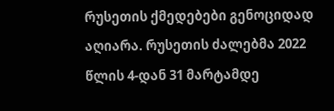რუსეთის ქმედებები გენოციდად აღიარა. რუსეთის ძალებმა 2022 წლის 4-დან 31 მარტამდე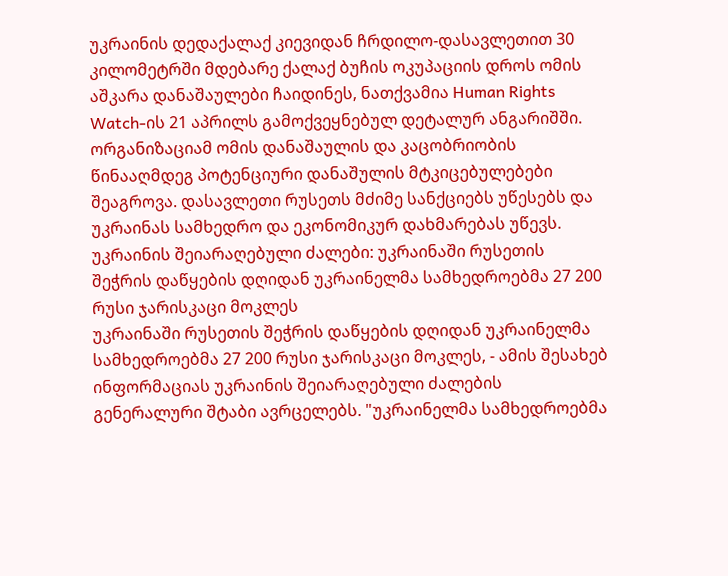უკრაინის დედაქალაქ კიევიდან ჩრდილო-დასავლეთით 30 კილომეტრში მდებარე ქალაქ ბუჩის ოკუპაციის დროს ომის აშკარა დანაშაულები ჩაიდინეს, ნათქვამია Human Rights Watch-ის 21 აპრილს გამოქვეყნებულ დეტალურ ანგარიშში. ორგანიზაციამ ომის დანაშაულის და კაცობრიობის წინააღმდეგ პოტენციური დანაშულის მტკიცებულებები შეაგროვა. დასავლეთი რუსეთს მძიმე სანქციებს უწესებს და უკრაინას სამხედრო და ეკონომიკურ დახმარებას უწევს.
უკრაინის შეიარაღებული ძალები: უკრაინაში რუსეთის შეჭრის დაწყების დღიდან უკრაინელმა სამხედროებმა 27 200 რუსი ჯარისკაცი მოკლეს
უკრაინაში რუსეთის შეჭრის დაწყების დღიდან უკრაინელმა სამხედროებმა 27 200 რუსი ჯარისკაცი მოკლეს, - ამის შესახებ ინფორმაციას უკრაინის შეიარაღებული ძალების გენერალური შტაბი ავრცელებს. "უკრაინელმა სამხედროებმა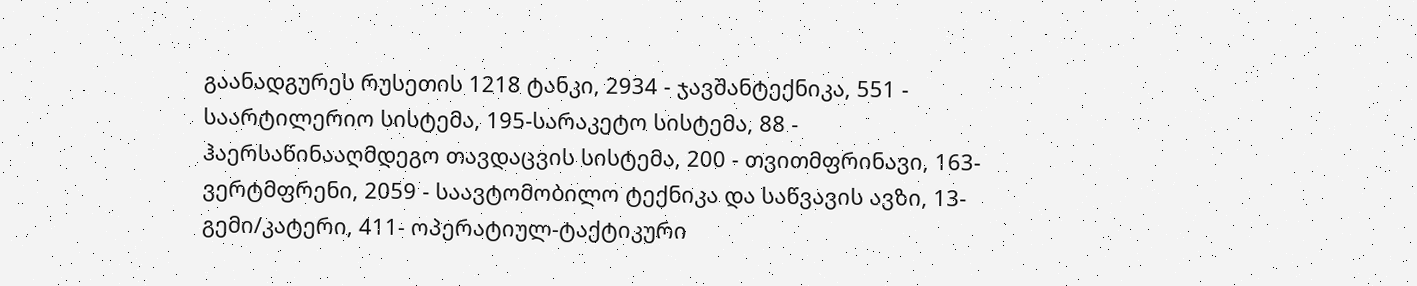გაანადგურეს რუსეთის 1218 ტანკი, 2934 - ჯავშანტექნიკა, 551 - საარტილერიო სისტემა, 195-სარაკეტო სისტემა, 88 - ჰაერსაწინააღმდეგო თავდაცვის სისტემა, 200 - თვითმფრინავი, 163- ვერტმფრენი, 2059 - საავტომობილო ტექნიკა და საწვავის ავზი, 13- გემი/კატერი, 411- ოპერატიულ-ტაქტიკური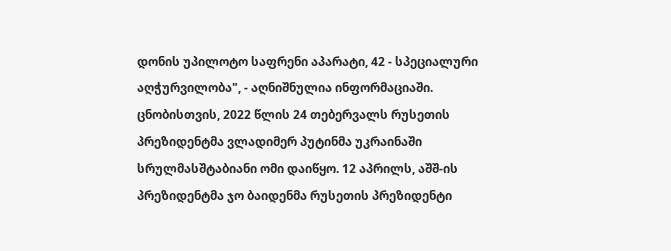დონის უპილოტო საფრენი აპარატი, 42 - სპეციალური აღჭურვილობა", - აღნიშნულია ინფორმაციაში. ცნობისთვის, 2022 წლის 24 თებერვალს რუსეთის პრეზიდენტმა ვლადიმერ პუტინმა უკრაინაში სრულმასშტაბიანი ომი დაიწყო. 12 აპრილს, აშშ-ის პრეზიდენტმა ჯო ბაიდენმა რუსეთის პრეზიდენტი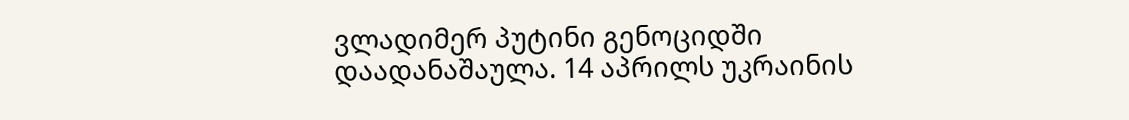ვლადიმერ პუტინი გენოციდში დაადანაშაულა. 14 აპრილს უკრაინის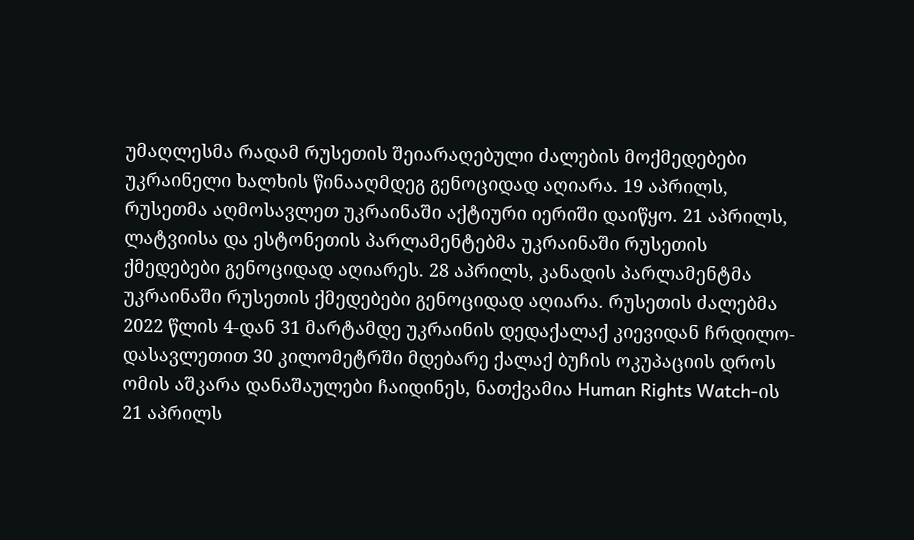უმაღლესმა რადამ რუსეთის შეიარაღებული ძალების მოქმედებები უკრაინელი ხალხის წინააღმდეგ გენოციდად აღიარა. 19 აპრილს, რუსეთმა აღმოსავლეთ უკრაინაში აქტიური იერიში დაიწყო. 21 აპრილს, ლატვიისა და ესტონეთის პარლამენტებმა უკრაინაში რუსეთის ქმედებები გენოციდად აღიარეს. 28 აპრილს, კანადის პარლამენტმა უკრაინაში რუსეთის ქმედებები გენოციდად აღიარა. რუსეთის ძალებმა 2022 წლის 4-დან 31 მარტამდე უკრაინის დედაქალაქ კიევიდან ჩრდილო-დასავლეთით 30 კილომეტრში მდებარე ქალაქ ბუჩის ოკუპაციის დროს ომის აშკარა დანაშაულები ჩაიდინეს, ნათქვამია Human Rights Watch-ის 21 აპრილს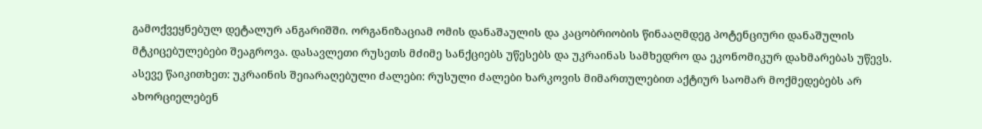გამოქვეყნებულ დეტალურ ანგარიშში. ორგანიზაციამ ომის დანაშაულის და კაცობრიობის წინააღმდეგ პოტენციური დანაშულის მტკიცებულებები შეაგროვა. დასავლეთი რუსეთს მძიმე სანქციებს უწესებს და უკრაინას სამხედრო და ეკონომიკურ დახმარებას უწევს. ასევე წაიკითხეთ: უკრაინის შეიარაღებული ძალები: რუსული ძალები ხარკოვის მიმართულებით აქტიურ საომარ მოქმედებებს არ ახორციელებენ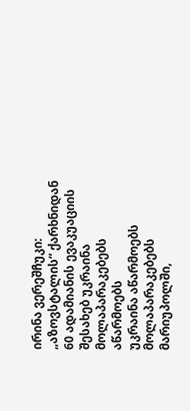ირინა ვერეშჩუკი: „აზოვსტალის“ ქარხნიდან 60 ადამიანის ევაკუაციის შესახებ უკრაინა მოლაპარაკებებს აწარმოებს
უკრაინა აწარმოებს მოლაპარაკებებს მარიუპოლში,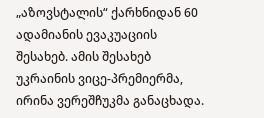„აზოვსტალის“ ქარხნიდან 60 ადამიანის ევაკუაციის შესახებ. ამის შესახებ უკრაინის ვიცე-პრემიერმა, ირინა ვერეშჩუკმა განაცხადა.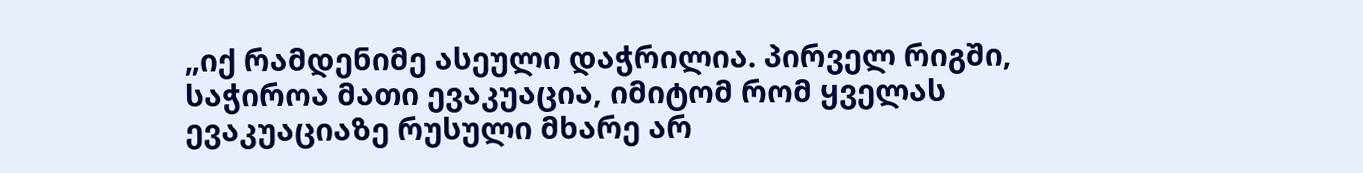„იქ რამდენიმე ასეული დაჭრილია. პირველ რიგში, საჭიროა მათი ევაკუაცია, იმიტომ რომ ყველას ევაკუაციაზე რუსული მხარე არ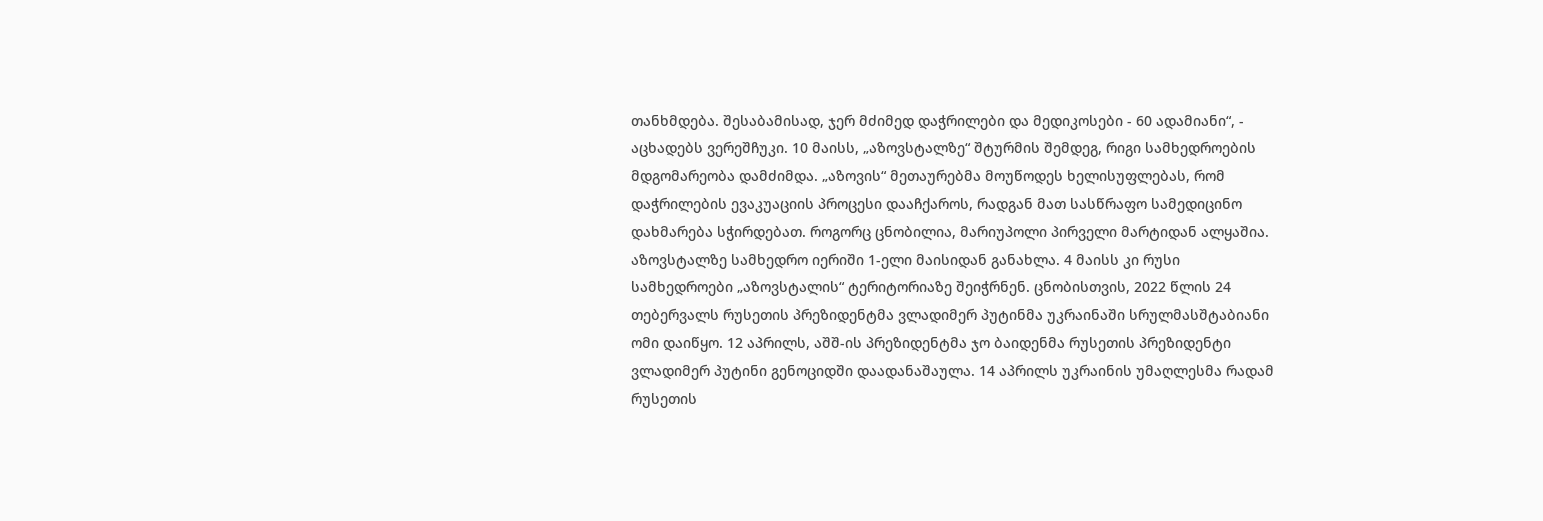თანხმდება. შესაბამისად, ჯერ მძიმედ დაჭრილები და მედიკოსები - 60 ადამიანი“, - აცხადებს ვერეშჩუკი. 10 მაისს, „აზოვსტალზე“ შტურმის შემდეგ, რიგი სამხედროების მდგომარეობა დამძიმდა. „აზოვის“ მეთაურებმა მოუწოდეს ხელისუფლებას, რომ დაჭრილების ევაკუაციის პროცესი დააჩქაროს, რადგან მათ სასწრაფო სამედიცინო დახმარება სჭირდებათ. როგორც ცნობილია, მარიუპოლი პირველი მარტიდან ალყაშია. აზოვსტალზე სამხედრო იერიში 1-ელი მაისიდან განახლა. 4 მაისს კი რუსი სამხედროები „აზოვსტალის“ ტერიტორიაზე შეიჭრნენ. ცნობისთვის, 2022 წლის 24 თებერვალს რუსეთის პრეზიდენტმა ვლადიმერ პუტინმა უკრაინაში სრულმასშტაბიანი ომი დაიწყო. 12 აპრილს, აშშ-ის პრეზიდენტმა ჯო ბაიდენმა რუსეთის პრეზიდენტი ვლადიმერ პუტინი გენოციდში დაადანაშაულა. 14 აპრილს უკრაინის უმაღლესმა რადამ რუსეთის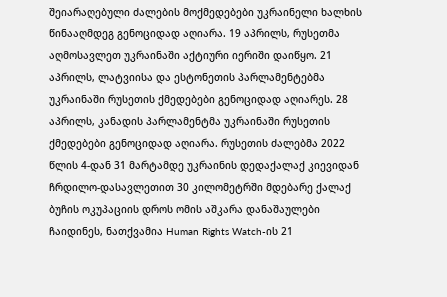შეიარაღებული ძალების მოქმედებები უკრაინელი ხალხის წინააღმდეგ გენოციდად აღიარა. 19 აპრილს, რუსეთმა აღმოსავლეთ უკრაინაში აქტიური იერიში დაიწყო. 21 აპრილს, ლატვიისა და ესტონეთის პარლამენტებმა უკრაინაში რუსეთის ქმედებები გენოციდად აღიარეს. 28 აპრილს, კანადის პარლამენტმა უკრაინაში რუსეთის ქმედებები გენოციდად აღიარა. რუსეთის ძალებმა 2022 წლის 4-დან 31 მარტამდე უკრაინის დედაქალაქ კიევიდან ჩრდილო-დასავლეთით 30 კილომეტრში მდებარე ქალაქ ბუჩის ოკუპაციის დროს ომის აშკარა დანაშაულები ჩაიდინეს, ნათქვამია Human Rights Watch-ის 21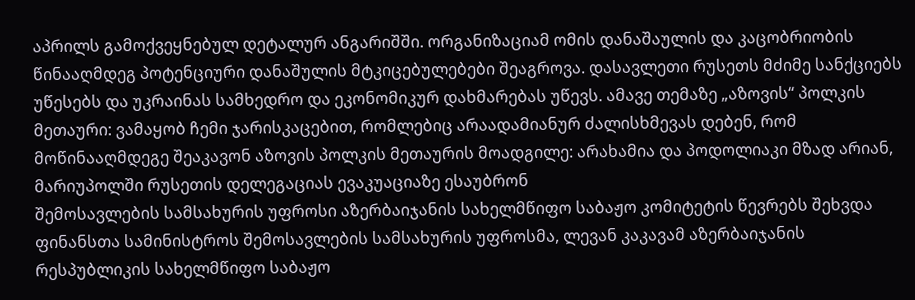აპრილს გამოქვეყნებულ დეტალურ ანგარიშში. ორგანიზაციამ ომის დანაშაულის და კაცობრიობის წინააღმდეგ პოტენციური დანაშულის მტკიცებულებები შეაგროვა. დასავლეთი რუსეთს მძიმე სანქციებს უწესებს და უკრაინას სამხედრო და ეკონომიკურ დახმარებას უწევს. ამავე თემაზე „აზოვის“ პოლკის მეთაური: ვამაყობ ჩემი ჯარისკაცებით, რომლებიც არაადამიანურ ძალისხმევას დებენ, რომ მოწინააღმდეგე შეაკავონ აზოვის პოლკის მეთაურის მოადგილე: არახამია და პოდოლიაკი მზად არიან, მარიუპოლში რუსეთის დელეგაციას ევაკუაციაზე ესაუბრონ
შემოსავლების სამსახურის უფროსი აზერბაიჯანის სახელმწიფო საბაჟო კომიტეტის წევრებს შეხვდა
ფინანსთა სამინისტროს შემოსავლების სამსახურის უფროსმა, ლევან კაკავამ აზერბაიჯანის რესპუბლიკის სახელმწიფო საბაჟო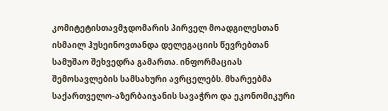კომიტეტისთავმჯდომარის პირველ მოადგილესთან ისმაილ ჰუსეინოვთანდა დელეგაციის წევრებთან სამუშაო შეხვედრა გამართა. ინფორმაციას შემოსავლების სამსახური ავრცელებს. მხარეებმა საქართველო-აზერბაიჯანის სავაჭრო და ეკონომიკური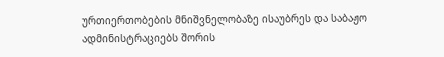ურთიერთობების მნიშვნელობაზე ისაუბრეს და საბაჟო ადმინისტრაციებს შორის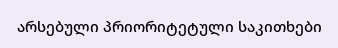არსებული პრიორიტეტული საკითხები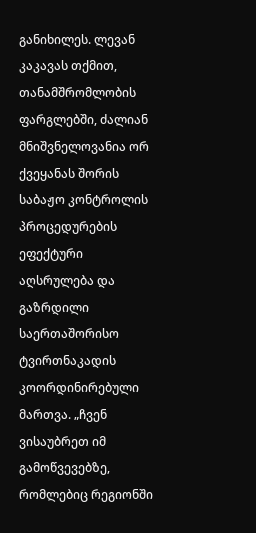განიხილეს. ლევან კაკავას თქმით, თანამშრომლობის ფარგლებში, ძალიან მნიშვნელოვანია ორ ქვეყანას შორის საბაჟო კონტროლის პროცედურების ეფექტური აღსრულება და გაზრდილი საერთაშორისო ტვირთნაკადის კოორდინირებული მართვა. „ჩვენ ვისაუბრეთ იმ გამოწვევებზე, რომლებიც რეგიონში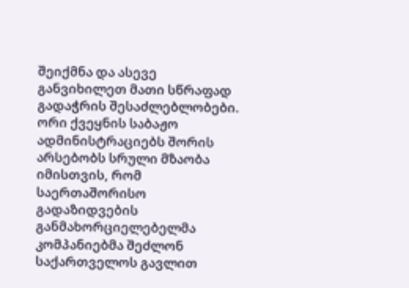შეიქმნა და ასევე განვიხილეთ მათი სწრაფად გადაჭრის შესაძლებლობები. ორი ქვეყნის საბაჟო ადმინისტრაციებს შორის არსებობს სრული მზაობა იმისთვის, რომ საერთაშორისო გადაზიდვების განმახორციელებელმა კომპანიებმა შეძლონ საქართველოს გავლით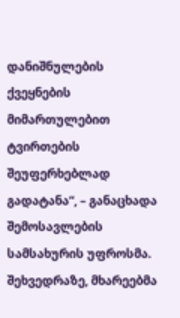დანიშნულების ქვეყნების მიმართულებით ტვირთების შეუფერხებლად გადატანა“, – განაცხადა შემოსავლების სამსახურის უფროსმა. შეხვედრაზე, მხარეებმა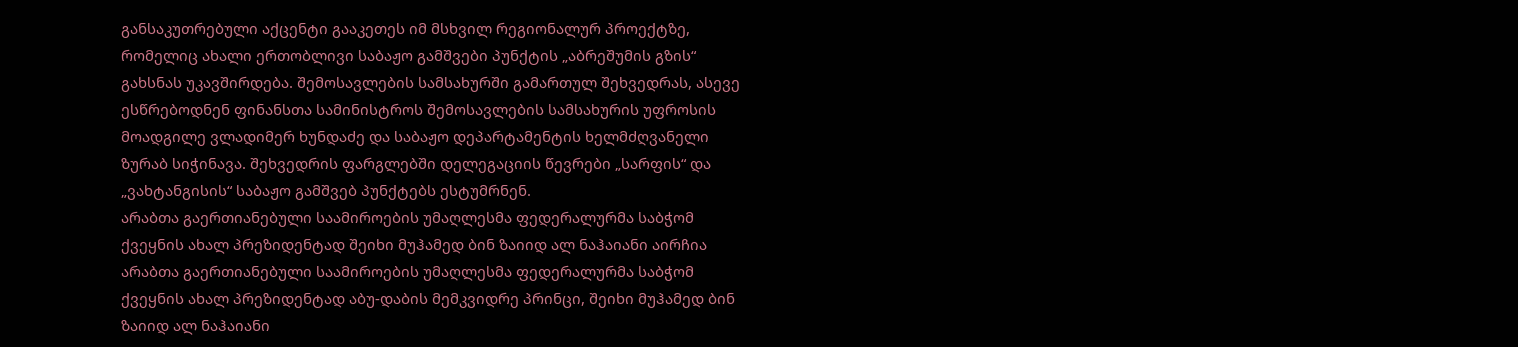განსაკუთრებული აქცენტი გააკეთეს იმ მსხვილ რეგიონალურ პროექტზე, რომელიც ახალი ერთობლივი საბაჟო გამშვები პუნქტის „აბრეშუმის გზის“ გახსნას უკავშირდება. შემოსავლების სამსახურში გამართულ შეხვედრას, ასევე ესწრებოდნენ ფინანსთა სამინისტროს შემოსავლების სამსახურის უფროსის მოადგილე ვლადიმერ ხუნდაძე და საბაჟო დეპარტამენტის ხელმძღვანელი ზურაბ სიჭინავა. შეხვედრის ფარგლებში დელეგაციის წევრები „სარფის“ და „ვახტანგისის“ საბაჟო გამშვებ პუნქტებს ესტუმრნენ.
არაბთა გაერთიანებული საამიროების უმაღლესმა ფედერალურმა საბჭომ ქვეყნის ახალ პრეზიდენტად შეიხი მუჰამედ ბინ ზაიიდ ალ ნაჰაიანი აირჩია
არაბთა გაერთიანებული საამიროების უმაღლესმა ფედერალურმა საბჭომ ქვეყნის ახალ პრეზიდენტად აბუ-დაბის მემკვიდრე პრინცი, შეიხი მუჰამედ ბინ ზაიიდ ალ ნაჰაიანი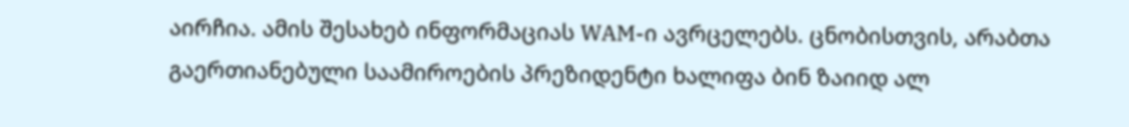აირჩია. ამის შესახებ ინფორმაციას WAM-ი ავრცელებს. ცნობისთვის, არაბთა გაერთიანებული საამიროების პრეზიდენტი ხალიფა ბინ ზაიიდ ალ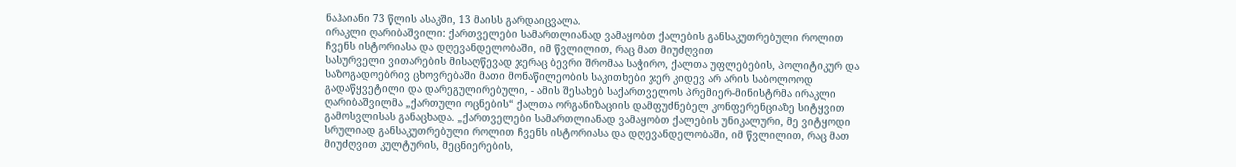ნაჰაიანი 73 წლის ასაკში, 13 მაისს გარდაიცვალა.
ირაკლი ღარიბაშვილი: ქართველები სამართლიანად ვამაყობთ ქალების განსაკუთრებული როლით ჩვენს ისტორიასა და დღევანდელობაში, იმ წვლილით, რაც მათ მიუძღვით
სასურველი ვითარების მისაღწევად ჯერაც ბევრი შრომაა საჭირო, ქალთა უფლებების, პოლიტიკურ და საზოგადოებრივ ცხოვრებაში მათი მონაწილეობის საკითხები ჯერ კიდევ არ არის საბოლოოდ გადაწყვეტილი და დარეგულირებული, - ამის შესახებ საქართველოს პრემიერ-მინისტრმა ირაკლი ღარიბაშვილმა „ქართული ოცნების“ ქალთა ორგანიზაციის დამფუძნებელ კონფერენციაზე სიტყვით გამოსვლისას განაცხადა. „ქართველები სამართლიანად ვამაყობთ ქალების უნიკალური, მე ვიტყოდი სრულიად განსაკუთრებული როლით ჩვენს ისტორიასა და დღევანდელობაში, იმ წვლილით, რაც მათ მიუძღვით კულტურის, მეცნიერების,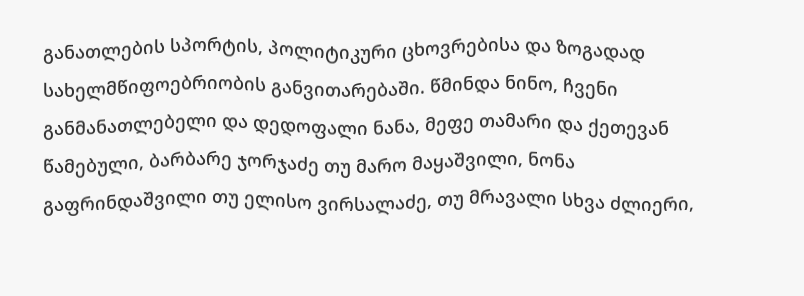განათლების სპორტის, პოლიტიკური ცხოვრებისა და ზოგადად სახელმწიფოებრიობის განვითარებაში. წმინდა ნინო, ჩვენი განმანათლებელი და დედოფალი ნანა, მეფე თამარი და ქეთევან წამებული, ბარბარე ჯორჯაძე თუ მარო მაყაშვილი, ნონა გაფრინდაშვილი თუ ელისო ვირსალაძე, თუ მრავალი სხვა ძლიერი,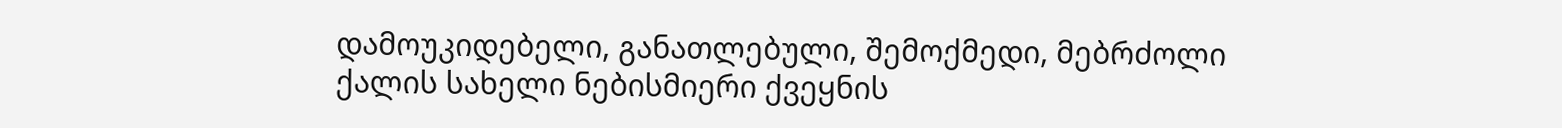დამოუკიდებელი, განათლებული, შემოქმედი, მებრძოლი ქალის სახელი ნებისმიერი ქვეყნის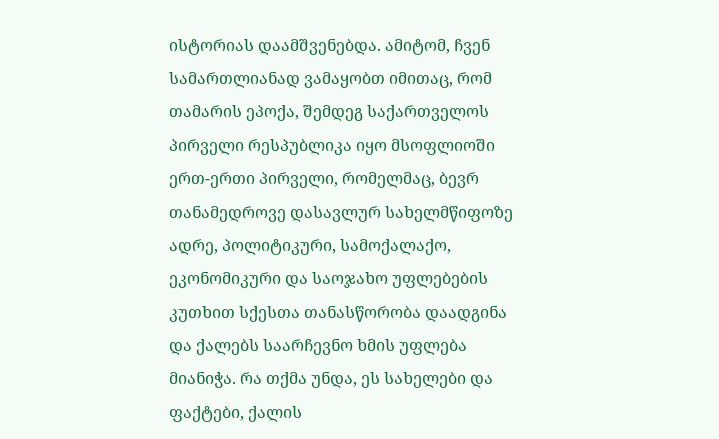ისტორიას დაამშვენებდა. ამიტომ, ჩვენ სამართლიანად ვამაყობთ იმითაც, რომ თამარის ეპოქა, შემდეგ საქართველოს პირველი რესპუბლიკა იყო მსოფლიოში ერთ-ერთი პირველი, რომელმაც, ბევრ თანამედროვე დასავლურ სახელმწიფოზე ადრე, პოლიტიკური, სამოქალაქო, ეკონომიკური და საოჯახო უფლებების კუთხით სქესთა თანასწორობა დაადგინა და ქალებს საარჩევნო ხმის უფლება მიანიჭა. რა თქმა უნდა, ეს სახელები და ფაქტები, ქალის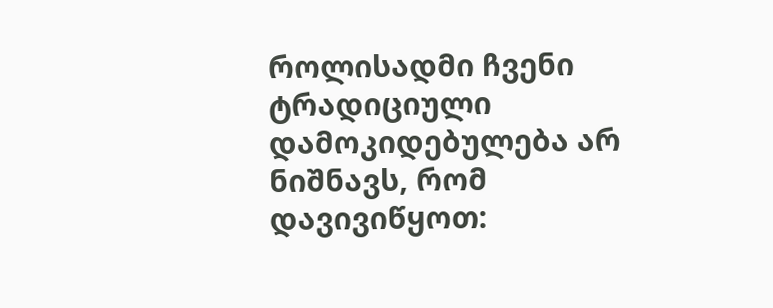როლისადმი ჩვენი ტრადიციული დამოკიდებულება არ ნიშნავს, რომ დავივიწყოთ: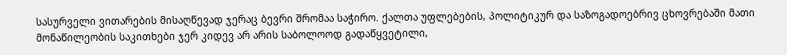სასურველი ვითარების მისაღწევად ჯერაც ბევრი შრომაა საჭირო. ქალთა უფლებების, პოლიტიკურ და საზოგადოებრივ ცხოვრებაში მათი მონაწილეობის საკითხები ჯერ კიდევ არ არის საბოლოოდ გადაწყვეტილი,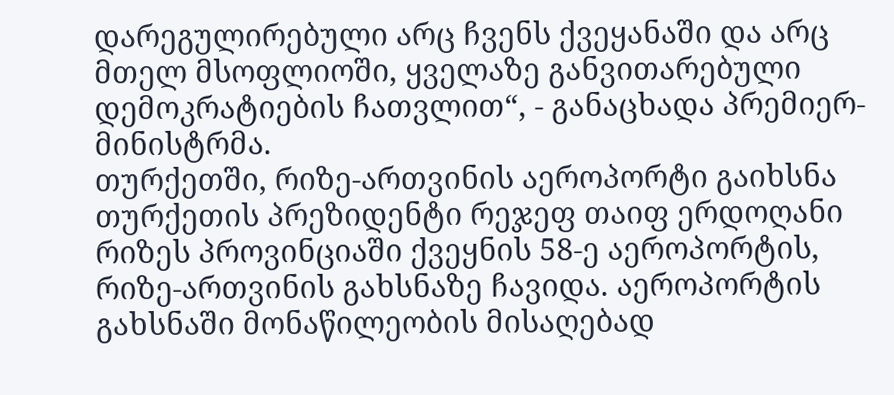დარეგულირებული არც ჩვენს ქვეყანაში და არც მთელ მსოფლიოში, ყველაზე განვითარებული დემოკრატიების ჩათვლით“, - განაცხადა პრემიერ-მინისტრმა.
თურქეთში, რიზე-ართვინის აეროპორტი გაიხსნა
თურქეთის პრეზიდენტი რეჯეფ თაიფ ერდოღანი რიზეს პროვინციაში ქვეყნის 58-ე აეროპორტის, რიზე-ართვინის გახსნაზე ჩავიდა. აეროპორტის გახსნაში მონაწილეობის მისაღებად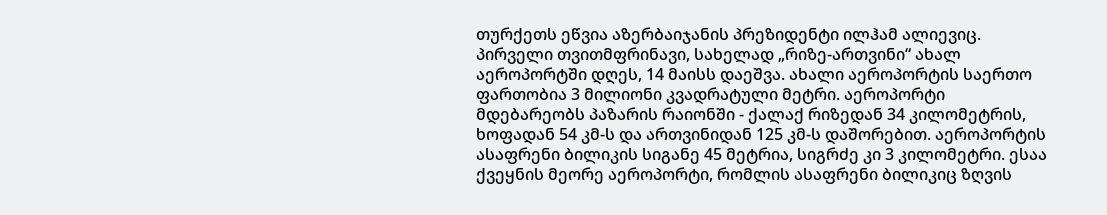თურქეთს ეწვია აზერბაიჯანის პრეზიდენტი ილჰამ ალიევიც. პირველი თვითმფრინავი, სახელად „რიზე-ართვინი“ ახალ აეროპორტში დღეს, 14 მაისს დაეშვა. ახალი აეროპორტის საერთო ფართობია 3 მილიონი კვადრატული მეტრი. აეროპორტი მდებარეობს პაზარის რაიონში - ქალაქ რიზედან 34 კილომეტრის, ხოფადან 54 კმ-ს და ართვინიდან 125 კმ-ს დაშორებით. აეროპორტის ასაფრენი ბილიკის სიგანე 45 მეტრია, სიგრძე კი 3 კილომეტრი. ესაა ქვეყნის მეორე აეროპორტი, რომლის ასაფრენი ბილიკიც ზღვის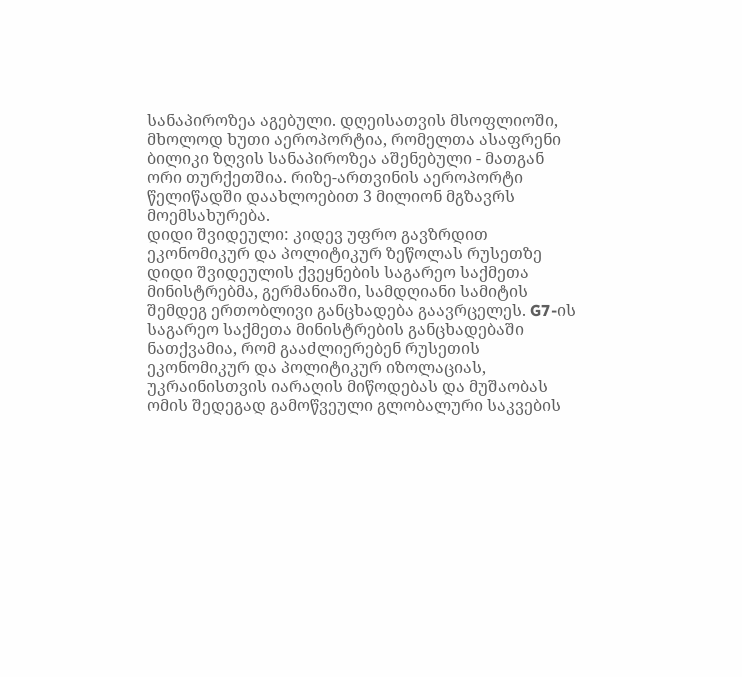სანაპიროზეა აგებული. დღეისათვის მსოფლიოში, მხოლოდ ხუთი აეროპორტია, რომელთა ასაფრენი ბილიკი ზღვის სანაპიროზეა აშენებული - მათგან ორი თურქეთშია. რიზე-ართვინის აეროპორტი წელიწადში დაახლოებით 3 მილიონ მგზავრს მოემსახურება.
დიდი შვიდეული: კიდევ უფრო გავზრდით ეკონომიკურ და პოლიტიკურ ზეწოლას რუსეთზე
დიდი შვიდეულის ქვეყნების საგარეო საქმეთა მინისტრებმა, გერმანიაში, სამდღიანი სამიტის შემდეგ ერთობლივი განცხადება გაავრცელეს. G7-ის საგარეო საქმეთა მინისტრების განცხადებაში ნათქვამია, რომ გააძლიერებენ რუსეთის ეკონომიკურ და პოლიტიკურ იზოლაციას, უკრაინისთვის იარაღის მიწოდებას და მუშაობას ომის შედეგად გამოწვეული გლობალური საკვების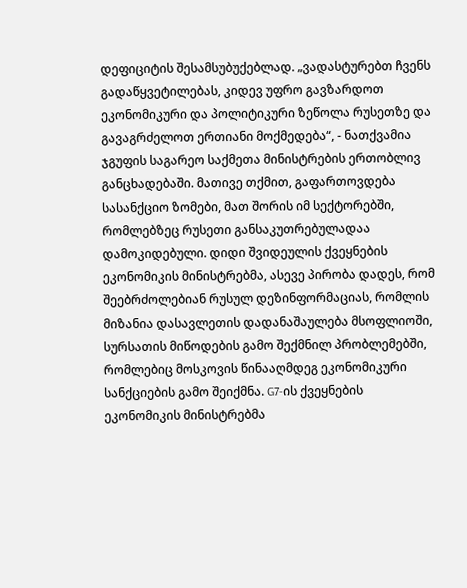დეფიციტის შესამსუბუქებლად. „ვადასტურებთ ჩვენს გადაწყვეტილებას, კიდევ უფრო გავზარდოთ ეკონომიკური და პოლიტიკური ზეწოლა რუსეთზე და გავაგრძელოთ ერთიანი მოქმედება“, - ნათქვამია ჯგუფის საგარეო საქმეთა მინისტრების ერთობლივ განცხადებაში. მათივე თქმით, გაფართოვდება სასანქციო ზომები, მათ შორის იმ სექტორებში, რომლებზეც რუსეთი განსაკუთრებულადაა დამოკიდებული. დიდი შვიდეულის ქვეყნების ეკონომიკის მინისტრებმა, ასევე პირობა დადეს, რომ შეებრძოლებიან რუსულ დეზინფორმაციას, რომლის მიზანია დასავლეთის დადანაშაულება მსოფლიოში, სურსათის მიწოდების გამო შექმნილ პრობლემებში, რომლებიც მოსკოვის წინააღმდეგ ეკონომიკური სანქციების გამო შეიქმნა. G7-ის ქვეყნების ეკონომიკის მინისტრებმა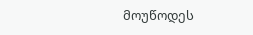მოუწოდეს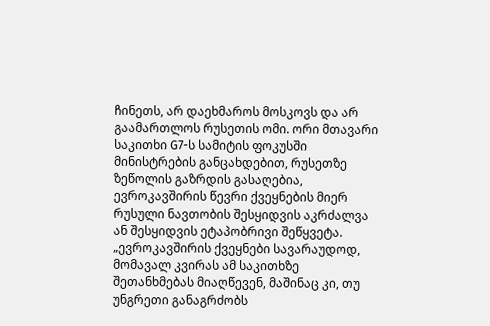ჩინეთს, არ დაეხმაროს მოსკოვს და არ გაამართლოს რუსეთის ომი. ორი მთავარი საკითხი G7-ს სამიტის ფოკუსში მინისტრების განცახდებით, რუსეთზე ზეწოლის გაზრდის გასაღებია, ევროკავშირის წევრი ქვეყნების მიერ რუსული ნავთობის შესყიდვის აკრძალვა ან შესყიდვის ეტაპობრივი შეწყვეტა. „ევროკავშირის ქვეყნები სავარაუდოდ, მომავალ კვირას ამ საკითხზე შეთანხმებას მიაღწევენ, მაშინაც კი, თუ უნგრეთი განაგრძობს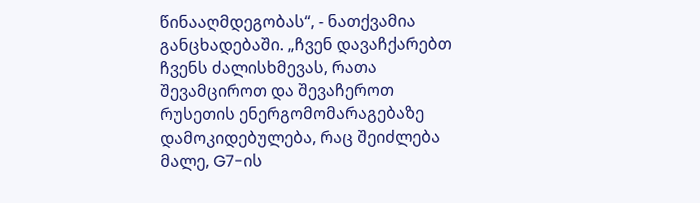წინააღმდეგობას“, - ნათქვამია განცხადებაში. „ჩვენ დავაჩქარებთ ჩვენს ძალისხმევას, რათა შევამციროთ და შევაჩეროთ რუსეთის ენერგომომარაგებაზე დამოკიდებულება, რაც შეიძლება მალე, G7-ის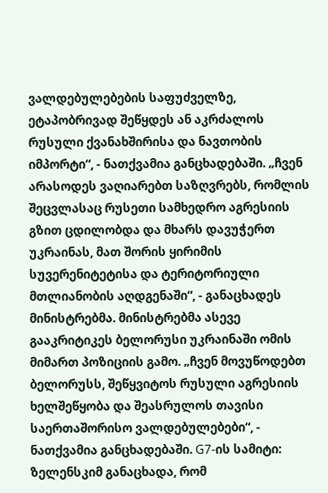ვალდებულებების საფუძველზე, ეტაპობრივად შეწყდეს ან აკრძალოს რუსული ქვანახშირისა და ნავთობის იმპორტი“, - ნათქვამია განცხადებაში. „ჩვენ არასოდეს ვაღიარებთ საზღვრებს, რომლის შეცვლასაც რუსეთი სამხედრო აგრესიის გზით ცდილობდა და მხარს დავუჭერთ უკრაინას, მათ შორის ყირიმის სუვერენიტეტისა და ტერიტორიული მთლიანობის აღდგენაში“, - განაცხადეს მინისტრებმა. მინისტრებმა ასევე გააკრიტიკეს ბელორუსი უკრაინაში ომის მიმართ პოზიციის გამო. „ჩვენ მოვუწოდებთ ბელორუსს, შეწყვიტოს რუსული აგრესიის ხელშეწყობა და შეასრულოს თავისი საერთაშორისო ვალდებულებები“, - ნათქვამია განცხადებაში. G7-ის სამიტი: ზელენსკიმ განაცხადა, რომ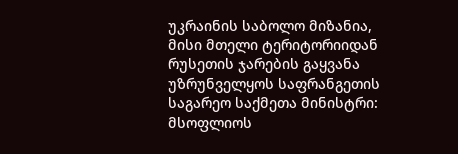უკრაინის საბოლო მიზანია, მისი მთელი ტერიტორიიდან რუსეთის ჯარების გაყვანა უზრუნველყოს საფრანგეთის საგარეო საქმეთა მინისტრი: მსოფლიოს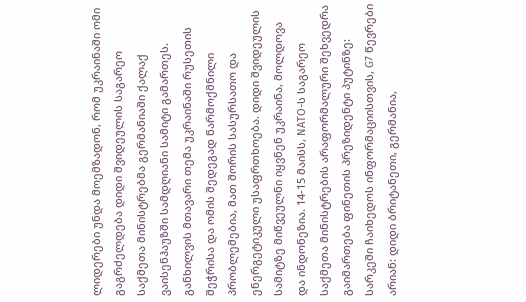ლიდერები უნდა მოემზადონ, რომ უკრაინაში ომი გაგრძელდება დიდი შვიდეულის საგარეო საქმეთა მინისტრებმა გერმანიაში ქალაქ ვაისენჰაუზში სამდღიანი სამიტი გამართეს. განხილვის მთავარი თემა უკრაინაში რუსეთის შეჭრისა და ომის შედეგად წარმოქმნილი პრობლემებია, მათ შორის სასურსათო და ენერგეტიკული უსაფრთხოება. დიდი შვიდეულის სამიტზე მიწვეულნი იყვნენ უკრაინა, მოლდოვა და ინდონეზია. 14-15 მაისს, NATO-ს საგარეო საქმეთა მინისტრების არაფორმალური შეხვედრა გაიმართება ფინეთის პრეზიდენტი პუტინზე: სარკეში ჩაიხედოს ინფორმაციისთვის, G7 წევრები არიან: დიდი ბრიტანეთი, გერმანია,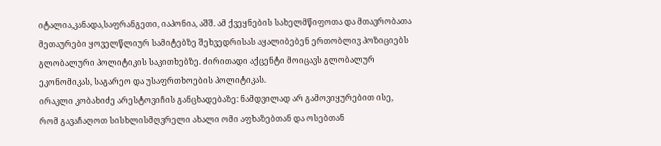იტალია,კანადა,საფრანგეთი, იაპონია, აშშ. ამ ქვეყნების სახელმწიფოთა და მთავრობათა მეთაურები ყოველწლიურ სამიტებზე შეხვედრისას აყალიბებენ ერთობლივ პოზიციებს გლობალური პოლიტიკის საკითხებზე. ძირითადი აქცენტი მოიცავს გლობალურ ეკონომიკას, საგარეო და უსაფრთხოების პოლიტიკას.
ირაკლი კობახიძე არესტოვიჩის განცხადებაზე: ნამდვილად არ გამოვიყურებით ისე, რომ გავაჩაღოთ სისხლისმღვრელი ახალი ომი აფხაზებთან და ოსებთან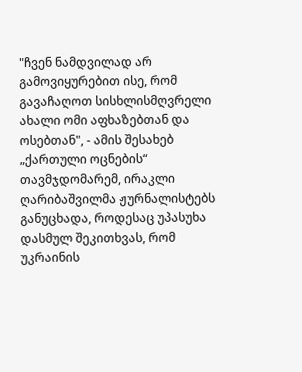"ჩვენ ნამდვილად არ გამოვიყურებით ისე, რომ გავაჩაღოთ სისხლისმღვრელი ახალი ომი აფხაზებთან და ოსებთან", - ამის შესახებ „ქართული ოცნების“ თავმჯდომარემ, ირაკლი ღარიბაშვილმა ჟურნალისტებს განუცხადა, როდესაც უპასუხა დასმულ შეკითხვას, რომ უკრაინის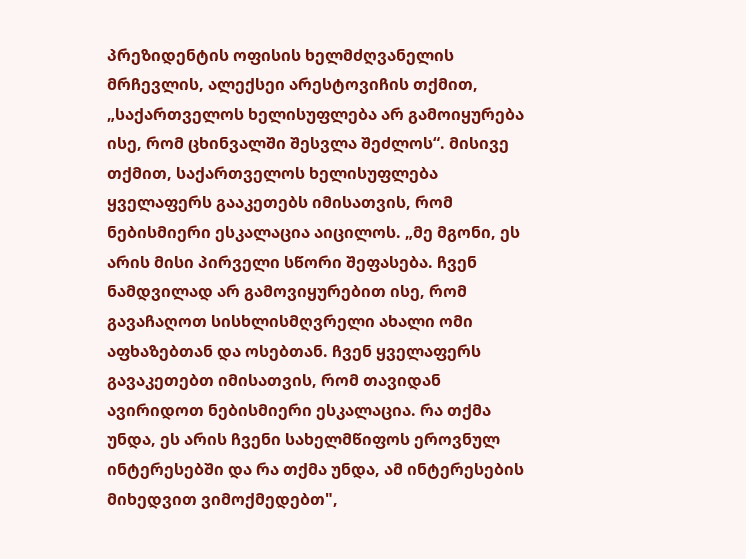პრეზიდენტის ოფისის ხელმძღვანელის მრჩევლის, ალექსეი არესტოვიჩის თქმით, „საქართველოს ხელისუფლება არ გამოიყურება ისე, რომ ცხინვალში შესვლა შეძლოს“. მისივე თქმით, საქართველოს ხელისუფლება ყველაფერს გააკეთებს იმისათვის, რომ ნებისმიერი ესკალაცია აიცილოს. „მე მგონი, ეს არის მისი პირველი სწორი შეფასება. ჩვენ ნამდვილად არ გამოვიყურებით ისე, რომ გავაჩაღოთ სისხლისმღვრელი ახალი ომი აფხაზებთან და ოსებთან. ჩვენ ყველაფერს გავაკეთებთ იმისათვის, რომ თავიდან ავირიდოთ ნებისმიერი ესკალაცია. რა თქმა უნდა, ეს არის ჩვენი სახელმწიფოს ეროვნულ ინტერესებში და რა თქმა უნდა, ამ ინტერესების მიხედვით ვიმოქმედებთ",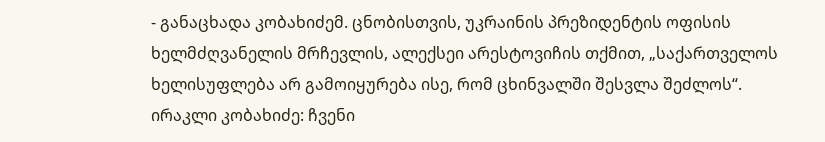- განაცხადა კობახიძემ. ცნობისთვის, უკრაინის პრეზიდენტის ოფისის ხელმძღვანელის მრჩევლის, ალექსეი არესტოვიჩის თქმით, „საქართველოს ხელისუფლება არ გამოიყურება ისე, რომ ცხინვალში შესვლა შეძლოს“.
ირაკლი კობახიძე: ჩვენი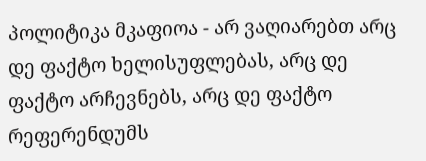პოლიტიკა მკაფიოა - არ ვაღიარებთ არც დე ფაქტო ხელისუფლებას, არც დე ფაქტო არჩევნებს, არც დე ფაქტო რეფერენდუმს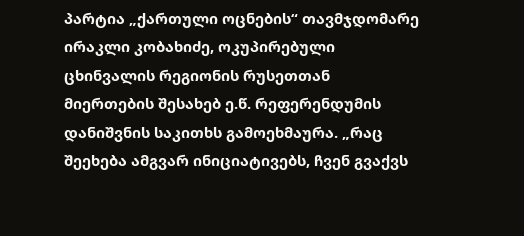პარტია „ქართული ოცნების“ თავმჯდომარე ირაკლი კობახიძე, ოკუპირებული ცხინვალის რეგიონის რუსეთთან მიერთების შესახებ ე.წ. რეფერენდუმის დანიშვნის საკითხს გამოეხმაურა. „რაც შეეხება ამგვარ ინიციატივებს, ჩვენ გვაქვს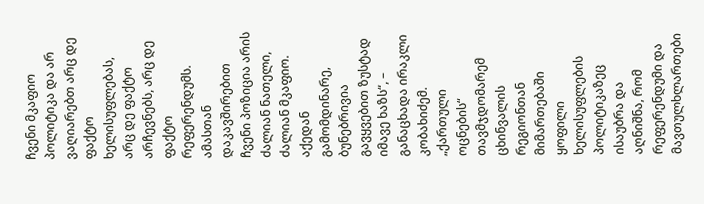ჩვენი მკაფიო პოლიტიკა და არ ვაღიარებთ არც დე ფაქტო ხელისუფლებას, არც დე ფაქტო არჩევნებს, არც დე ფაქტო რეფერენდუმს. ამასთან დაკავშირებით ჩვენი პოზიცია არის ძალიან ნათელი, ძალიან მკაფიო. აქედან გამომდინარე, ბუნებრივია გავყვებით ზუსტად იმავე ხაზს“, – განაცხადა ირაკლი კობახიძემ. „ქართული ოცნების“ თავმჯდომარემ ცხინვალის რეგიონთან მიმართებაში ყოფილი ხელისუფლების პოლიტიკაზეც ისაუბრა და აღნიშნა, რომ რეფერენდუმი და მავთულხლართები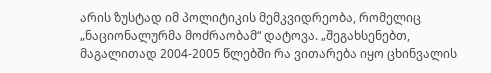არის ზუსტად იმ პოლიტიკის მემკვიდრეობა, რომელიც „ნაციონალურმა მოძრაობამ“ დატოვა. „შეგახსენებთ, მაგალითად 2004-2005 წლებში რა ვითარება იყო ცხინვალის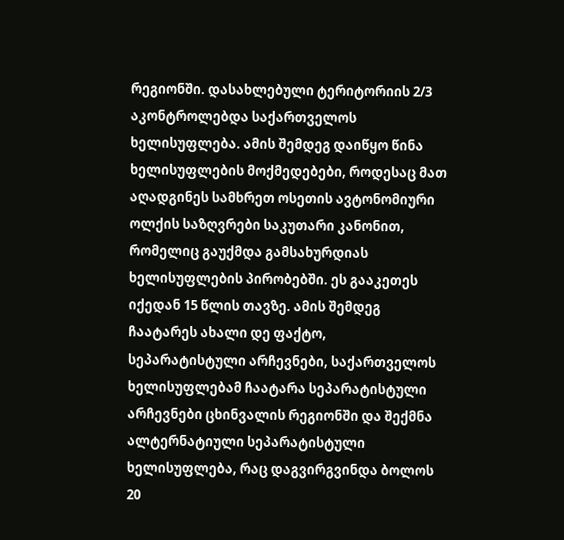რეგიონში. დასახლებული ტერიტორიის 2/3 აკონტროლებდა საქართველოს ხელისუფლება. ამის შემდეგ დაიწყო წინა ხელისუფლების მოქმედებები, როდესაც მათ აღადგინეს სამხრეთ ოსეთის ავტონომიური ოლქის საზღვრები საკუთარი კანონით, რომელიც გაუქმდა გამსახურდიას ხელისუფლების პირობებში. ეს გააკეთეს იქედან 15 წლის თავზე. ამის შემდეგ ჩაატარეს ახალი დე ფაქტო, სეპარატისტული არჩევნები, საქართველოს ხელისუფლებამ ჩაატარა სეპარატისტული არჩევნები ცხინვალის რეგიონში და შექმნა ალტერნატიული სეპარატისტული ხელისუფლება, რაც დაგვირგვინდა ბოლოს 20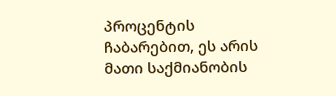პროცენტის ჩაბარებით, ეს არის მათი საქმიანობის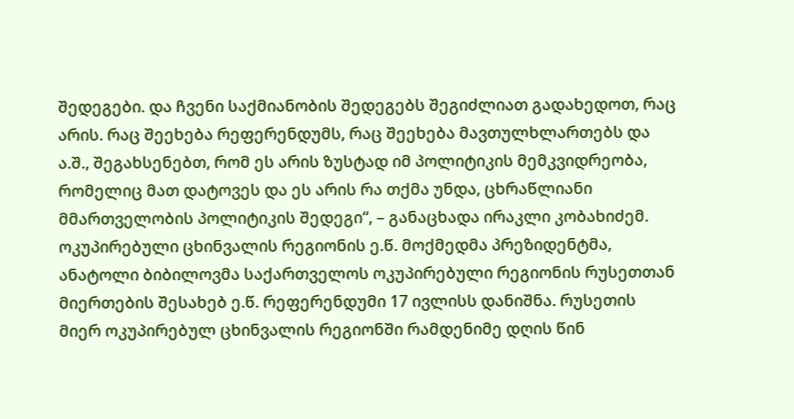შედეგები. და ჩვენი საქმიანობის შედეგებს შეგიძლიათ გადახედოთ, რაც არის. რაც შეეხება რეფერენდუმს, რაც შეეხება მავთულხლართებს და ა.შ., შეგახსენებთ, რომ ეს არის ზუსტად იმ პოლიტიკის მემკვიდრეობა, რომელიც მათ დატოვეს და ეს არის რა თქმა უნდა, ცხრაწლიანი მმართველობის პოლიტიკის შედეგი“, – განაცხადა ირაკლი კობახიძემ. ოკუპირებული ცხინვალის რეგიონის ე.წ. მოქმედმა პრეზიდენტმა, ანატოლი ბიბილოვმა საქართველოს ოკუპირებული რეგიონის რუსეთთან მიერთების შესახებ ე.წ. რეფერენდუმი 17 ივლისს დანიშნა. რუსეთის მიერ ოკუპირებულ ცხინვალის რეგიონში რამდენიმე დღის წინ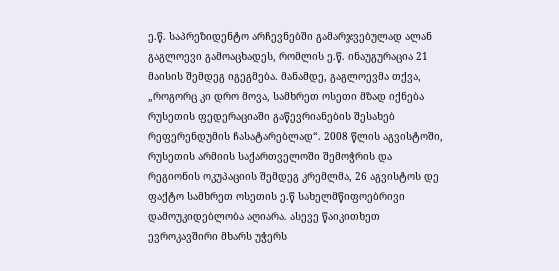ე.წ. საპრეზიდენტო არჩევნებში გამარჯვებულად ალან გაგლოევი გამოაცხადეს, რომლის ე.წ. ინაუგურაცია 21 მაისის შემდეგ იგეგმება. მანამდე, გაგლოევმა თქვა, „როგორც კი დრო მოვა, სამხრეთ ოსეთი მზად იქნება რუსეთის ფედერაციაში გაწევრიანების შესახებ რეფერენდუმის ჩასატარებლად“. 2008 წლის აგვისტოში, რუსეთის არმიის საქართველოში შემოჭრის და რეგიონის ოკუპაციის შემდეგ კრემლმა, 26 აგვისტოს დე ფაქტო სამხრეთ ოსეთის ე.წ სახელმწიფოებრივი დამოუკიდებლობა აღიარა. ასევე წაიკითხეთ ევროკავშირი მხარს უჭერს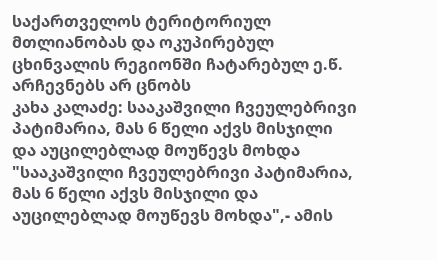საქართველოს ტერიტორიულ მთლიანობას და ოკუპირებულ ცხინვალის რეგიონში ჩატარებულ ე.წ. არჩევნებს არ ცნობს
კახა კალაძე: სააკაშვილი ჩვეულებრივი პატიმარია, მას 6 წელი აქვს მისჯილი და აუცილებლად მოუწევს მოხდა
"სააკაშვილი ჩვეულებრივი პატიმარია, მას 6 წელი აქვს მისჯილი და აუცილებლად მოუწევს მოხდა",- ამის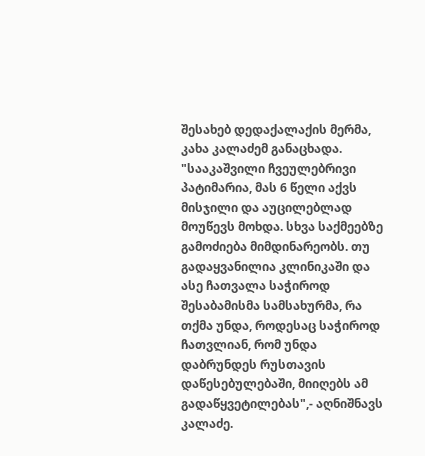შესახებ დედაქალაქის მერმა, კახა კალაძემ განაცხადა. "სააკაშვილი ჩვეულებრივი პატიმარია, მას 6 წელი აქვს მისჯილი და აუცილებლად მოუწევს მოხდა. სხვა საქმეებზე გამოძიება მიმდინარეობს. თუ გადაყვანილია კლინიკაში და ასე ჩათვალა საჭიროდ შესაბამისმა სამსახურმა, რა თქმა უნდა, როდესაც საჭიროდ ჩათვლიან, რომ უნდა დაბრუნდეს რუსთავის დაწესებულებაში, მიიღებს ამ გადაწყვეტილებას",- აღნიშნავს კალაძე.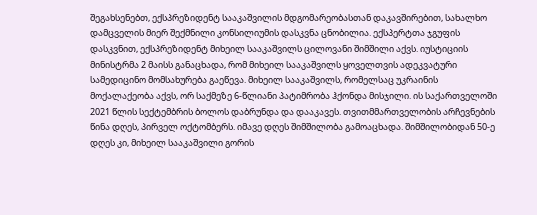შეგახსენებთ, ექსპრეზიდენტ სააკაშვილის მდგომარეობასთან დაკავშირებით, სახალხო დამცველის მიერ შექმნილი კონსილიუმის დასკვნა ცნობილია. ექსპერტთა ჯგუფის დასკვნით, ექსპრეზიდენტ მიხეილ სააკაშვილს ცილოვანი შიმშილი აქვს. იუსტიციის მინისტრმა 2 მაისს განაცხადა, რომ მიხეილ სააკაშვილს ყოველთვის ადეკვატური სამედიცინო მომსახურება გაეწევა. მიხეილ სააკაშვილს, რომელსაც უკრაინის მოქალაქეობა აქვს, ორ საქმეზე 6-წლიანი პატიმრობა ჰქონდა მისჯილი. ის საქართველოში 2021 წლის სექტემბრის ბოლოს დაბრუნდა და დააკავეს. თვითმმართველობის არჩევნების წინა დღეს, პირველ ოქტომბერს. იმავე დღეს შიმშილობა გამოაცხადა. შიმშილობიდან 50-ე დღეს კი, მიხეილ სააკაშვილი გორის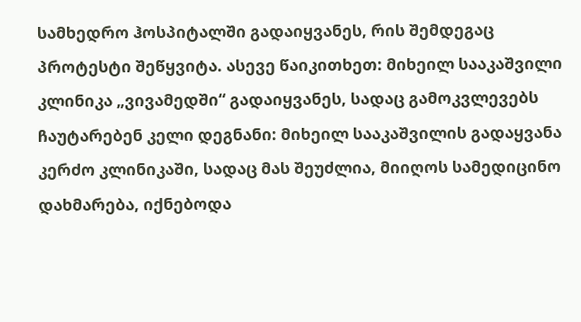სამხედრო ჰოსპიტალში გადაიყვანეს, რის შემდეგაც პროტესტი შეწყვიტა. ასევე წაიკითხეთ: მიხეილ სააკაშვილი კლინიკა „ვივამედში“ გადაიყვანეს, სადაც გამოკვლევებს ჩაუტარებენ კელი დეგნანი: მიხეილ სააკაშვილის გადაყვანა კერძო კლინიკაში, სადაც მას შეუძლია, მიიღოს სამედიცინო დახმარება, იქნებოდა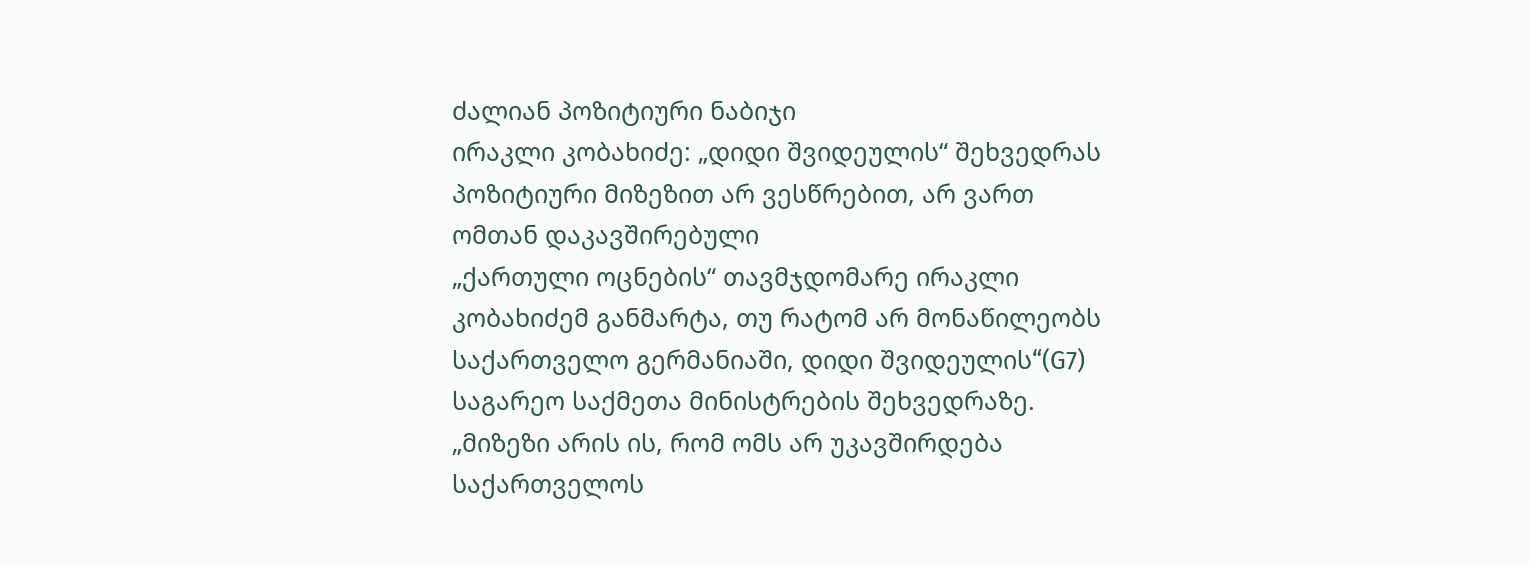ძალიან პოზიტიური ნაბიჯი
ირაკლი კობახიძე: „დიდი შვიდეულის“ შეხვედრას პოზიტიური მიზეზით არ ვესწრებით, არ ვართ ომთან დაკავშირებული
„ქართული ოცნების“ თავმჯდომარე ირაკლი კობახიძემ განმარტა, თუ რატომ არ მონაწილეობს საქართველო გერმანიაში, დიდი შვიდეულის“(G7) საგარეო საქმეთა მინისტრების შეხვედრაზე. „მიზეზი არის ის, რომ ომს არ უკავშირდება საქართველოს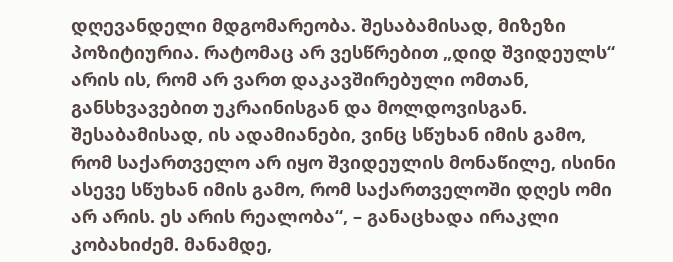დღევანდელი მდგომარეობა. შესაბამისად, მიზეზი პოზიტიურია. რატომაც არ ვესწრებით „დიდ შვიდეულს“ არის ის, რომ არ ვართ დაკავშირებული ომთან, განსხვავებით უკრაინისგან და მოლდოვისგან. შესაბამისად, ის ადამიანები, ვინც სწუხან იმის გამო, რომ საქართველო არ იყო შვიდეულის მონაწილე, ისინი ასევე სწუხან იმის გამო, რომ საქართველოში დღეს ომი არ არის. ეს არის რეალობა“, – განაცხადა ირაკლი კობახიძემ. მანამდე,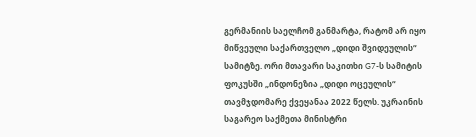გერმანიის საელჩომ განმარტა, რატომ არ იყო მიწვეული საქართველო „დიდი შვიდეულის“ სამიტზე. ორი მთავარი საკითხი G7-ს სამიტის ფოკუსში „ინდონეზია „დიდი ოცეულის“ თავმჯდომარე ქვეყანაა 2022 წელს. უკრაინის საგარეო საქმეთა მინისტრი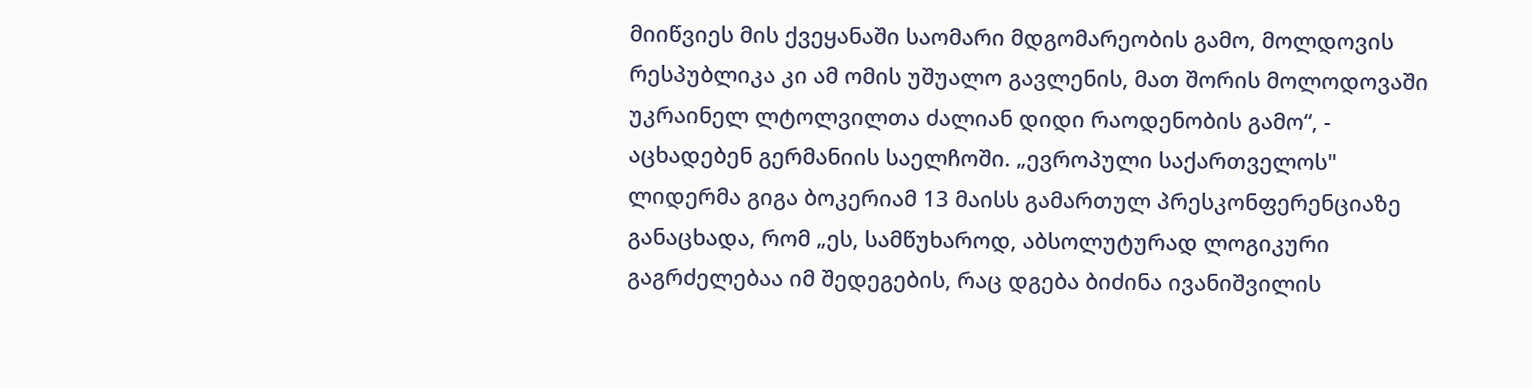მიიწვიეს მის ქვეყანაში საომარი მდგომარეობის გამო, მოლდოვის რესპუბლიკა კი ამ ომის უშუალო გავლენის, მათ შორის მოლოდოვაში უკრაინელ ლტოლვილთა ძალიან დიდი რაოდენობის გამო“, - აცხადებენ გერმანიის საელჩოში. „ევროპული საქართველოს" ლიდერმა გიგა ბოკერიამ 13 მაისს გამართულ პრესკონფერენციაზე განაცხადა, რომ „ეს, სამწუხაროდ, აბსოლუტურად ლოგიკური გაგრძელებაა იმ შედეგების, რაც დგება ბიძინა ივანიშვილის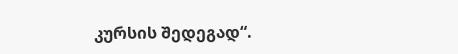კურსის შედეგად“.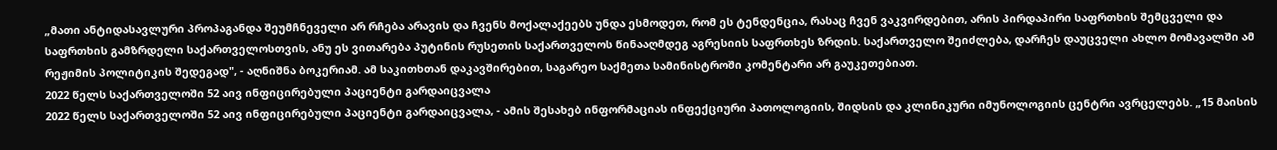„მათი ანტიდასავლური პროპაგანდა შეუმჩნეველი არ რჩება არავის და ჩვენს მოქალაქეებს უნდა ესმოდეთ, რომ ეს ტენდენცია, რასაც ჩვენ ვაკვირდებით, არის პირდაპირი საფრთხის შემცველი და საფრთხის გამზრდელი საქართველოსთვის, ანუ ეს ვითარება პუტინის რუსეთის საქართველოს წინააღმდეგ აგრესიის საფრთხეს ზრდის. საქართველო შეიძლება, დარჩეს დაუცველი ახლო მომავალში ამ რეჟიმის პოლიტიკის შედეგად", - აღნიშნა ბოკერიამ. ამ საკითხთან დაკავშირებით, საგარეო საქმეთა სამინისტროში კომენტარი არ გაუკეთებიათ.
2022 წელს საქართველოში 52 აივ ინფიცირებული პაციენტი გარდაიცვალა
2022 წელს საქართველოში 52 აივ ინფიცირებული პაციენტი გარდაიცვალა, - ამის შესახებ ინფორმაციას ინფექციური პათოლოგიის, შიდსის და კლინიკური იმუნოლოგიის ცენტრი ავრცელებს. „15 მაისის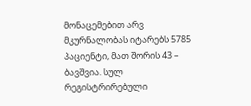მონაცემებით არვ მკურნალობას იტარებს 5785 პაციენტი, მათ შორის 43 – ბავშვია. სულ რეგისტრირებული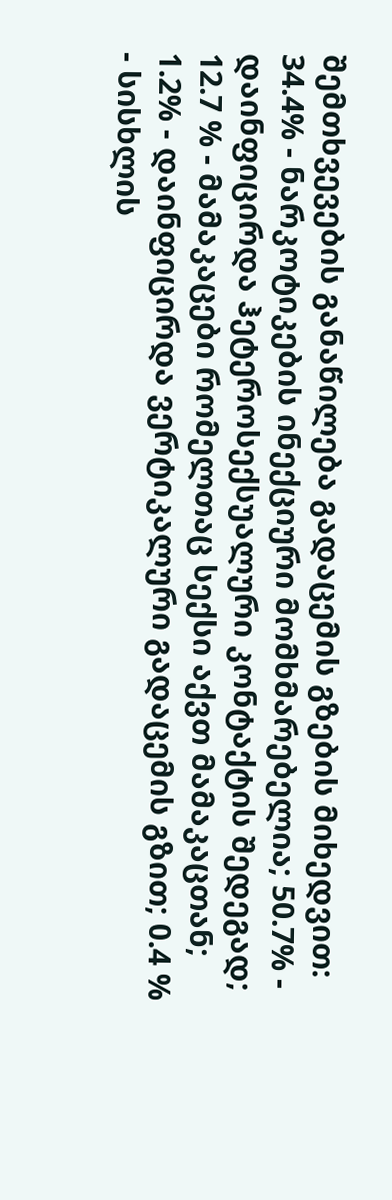შემთხვევების განაწილება გადაცემის გზების მიხედვით: 34.4% - ნარკოტიკების ინექციური მომხმარებელია; 50.7% - დაინფიცირდა ჰეტეროსექსუალური კონტაქტის შედეგად; 12.7 % - მამაკაცები რომელთაც სექსი აქვთ მამაკაცთან; 1.2% - დაინფიცირდა ვერტიკალური გადაცემის გზით; 0.4 % - სისხლის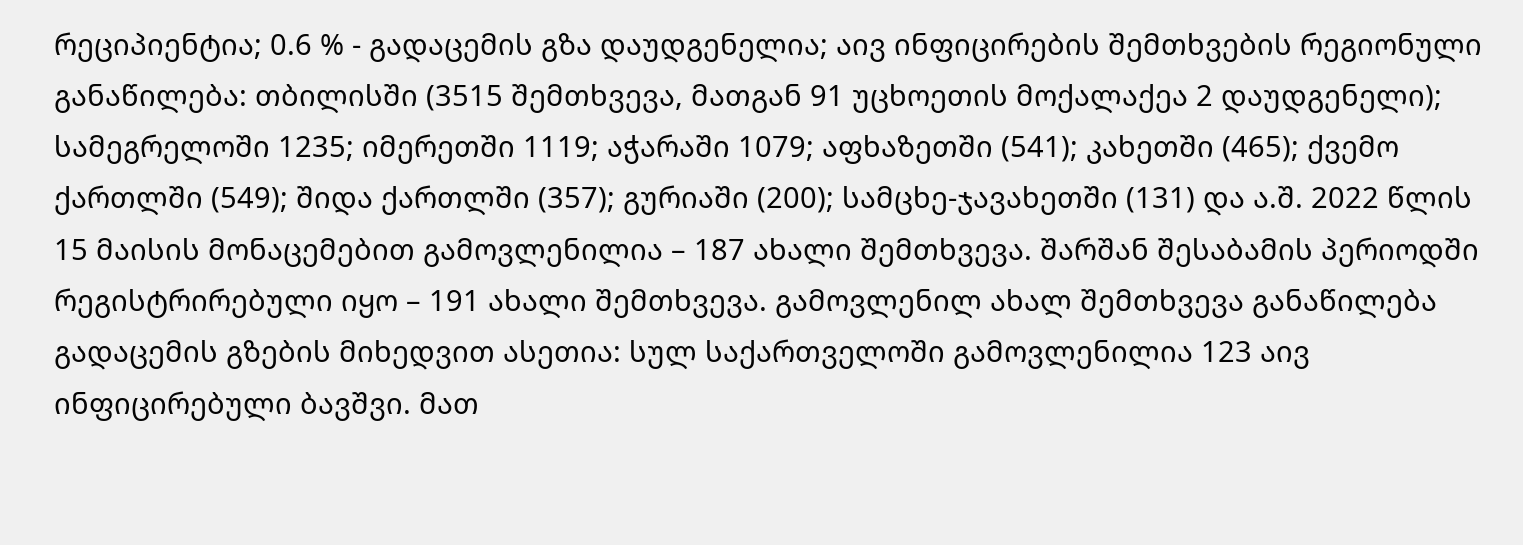რეციპიენტია; 0.6 % - გადაცემის გზა დაუდგენელია; აივ ინფიცირების შემთხვების რეგიონული განაწილება: თბილისში (3515 შემთხვევა, მათგან 91 უცხოეთის მოქალაქეა 2 დაუდგენელი); სამეგრელოში 1235; იმერეთში 1119; აჭარაში 1079; აფხაზეთში (541); კახეთში (465); ქვემო ქართლში (549); შიდა ქართლში (357); გურიაში (200); სამცხე-ჯავახეთში (131) და ა.შ. 2022 წლის 15 მაისის მონაცემებით გამოვლენილია – 187 ახალი შემთხვევა. შარშან შესაბამის პერიოდში რეგისტრირებული იყო – 191 ახალი შემთხვევა. გამოვლენილ ახალ შემთხვევა განაწილება გადაცემის გზების მიხედვით ასეთია: სულ საქართველოში გამოვლენილია 123 აივ ინფიცირებული ბავშვი. მათ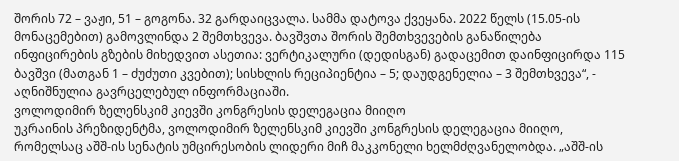შორის 72 – ვაჟი, 51 – გოგონა. 32 გარდაიცვალა. სამმა დატოვა ქვეყანა. 2022 წელს (15.05-ის მონაცემებით) გამოვლინდა 2 შემთხვევა. ბავშვთა შორის შემთხვევების განაწილება ინფიცირების გზების მიხედვით ასეთია: ვერტიკალური (დედისგან) გადაცემით დაინფიცირდა 115 ბავშვი (მათგან 1 – ძუძუთი კვებით); სისხლის რეციპიენტია – 5; დაუდგენელია – 3 შემთხვევა“, - აღნიშნულია გავრცელებულ ინფორმაციაში.
ვოლოდიმირ ზელენსკიმ კიევში კონგრესის დელეგაცია მიიღო
უკრაინის პრეზიდენტმა, ვოლოდიმირ ზელენსკიმ კიევში კონგრესის დელეგაცია მიიღო, რომელსაც აშშ-ის სენატის უმცირესობის ლიდერი მიჩ მაკკონელი ხელმძღვანელობდა. „აშშ-ის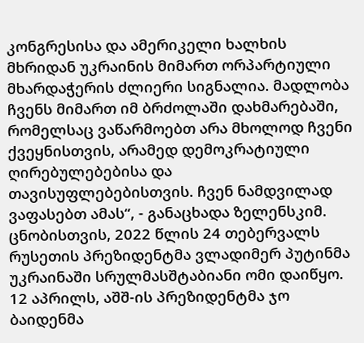კონგრესისა და ამერიკელი ხალხის მხრიდან უკრაინის მიმართ ორპარტიული მხარდაჭერის ძლიერი სიგნალია. მადლობა ჩვენს მიმართ იმ ბრძოლაში დახმარებაში, რომელსაც ვაწარმოებთ არა მხოლოდ ჩვენი ქვეყნისთვის, არამედ დემოკრატიული ღირებულებებისა და თავისუფლებებისთვის. ჩვენ ნამდვილად ვაფასებთ ამას“, - განაცხადა ზელენსკიმ. ცნობისთვის, 2022 წლის 24 თებერვალს რუსეთის პრეზიდენტმა ვლადიმერ პუტინმა უკრაინაში სრულმასშტაბიანი ომი დაიწყო. 12 აპრილს, აშშ-ის პრეზიდენტმა ჯო ბაიდენმა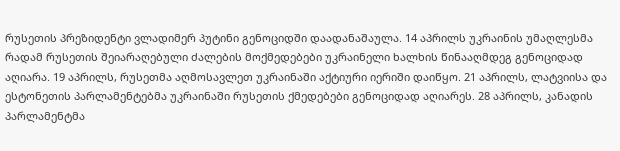რუსეთის პრეზიდენტი ვლადიმერ პუტინი გენოციდში დაადანაშაულა. 14 აპრილს უკრაინის უმაღლესმა რადამ რუსეთის შეიარაღებული ძალების მოქმედებები უკრაინელი ხალხის წინააღმდეგ გენოციდად აღიარა. 19 აპრილს, რუსეთმა აღმოსავლეთ უკრაინაში აქტიური იერიში დაიწყო. 21 აპრილს, ლატვიისა და ესტონეთის პარლამენტებმა უკრაინაში რუსეთის ქმედებები გენოციდად აღიარეს. 28 აპრილს, კანადის პარლამენტმა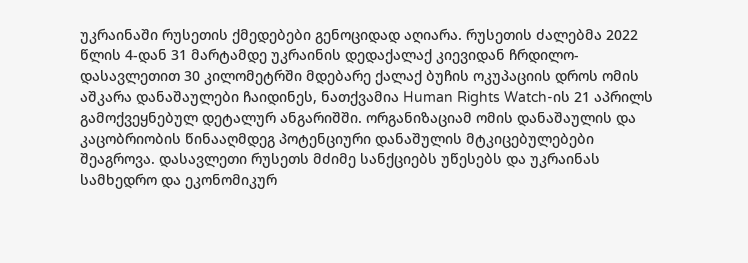უკრაინაში რუსეთის ქმედებები გენოციდად აღიარა. რუსეთის ძალებმა 2022 წლის 4-დან 31 მარტამდე უკრაინის დედაქალაქ კიევიდან ჩრდილო-დასავლეთით 30 კილომეტრში მდებარე ქალაქ ბუჩის ოკუპაციის დროს ომის აშკარა დანაშაულები ჩაიდინეს, ნათქვამია Human Rights Watch-ის 21 აპრილს გამოქვეყნებულ დეტალურ ანგარიშში. ორგანიზაციამ ომის დანაშაულის და კაცობრიობის წინააღმდეგ პოტენციური დანაშულის მტკიცებულებები შეაგროვა. დასავლეთი რუსეთს მძიმე სანქციებს უწესებს და უკრაინას სამხედრო და ეკონომიკურ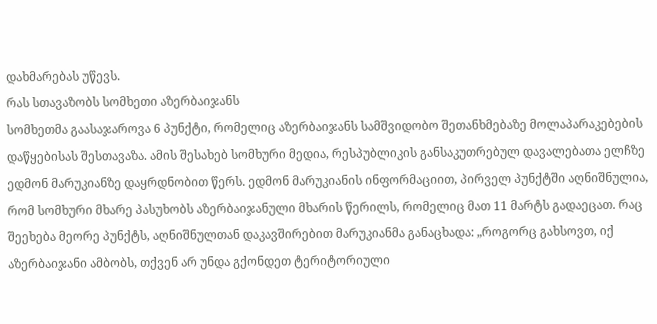დახმარებას უწევს.
რას სთავაზობს სომხეთი აზერბაიჯანს
სომხეთმა გაასაჯაროვა 6 პუნქტი, რომელიც აზერბაიჯანს სამშვიდობო შეთანხმებაზე მოლაპარაკებების დაწყებისას შესთავაზა. ამის შესახებ სომხური მედია, რესპუბლიკის განსაკუთრებულ დავალებათა ელჩზე ედმონ მარუკიანზე დაყრდნობით წერს. ედმონ მარუკიანის ინფორმაციით, პირველ პუნქტში აღნიშნულია, რომ სომხური მხარე პასუხობს აზერბაიჯანული მხარის წერილს, რომელიც მათ 11 მარტს გადაეცათ. რაც შეეხება მეორე პუნქტს, აღნიშნულთან დაკავშირებით მარუკიანმა განაცხადა: „როგორც გახსოვთ, იქ აზერბაიჯანი ამბობს, თქვენ არ უნდა გქონდეთ ტერიტორიული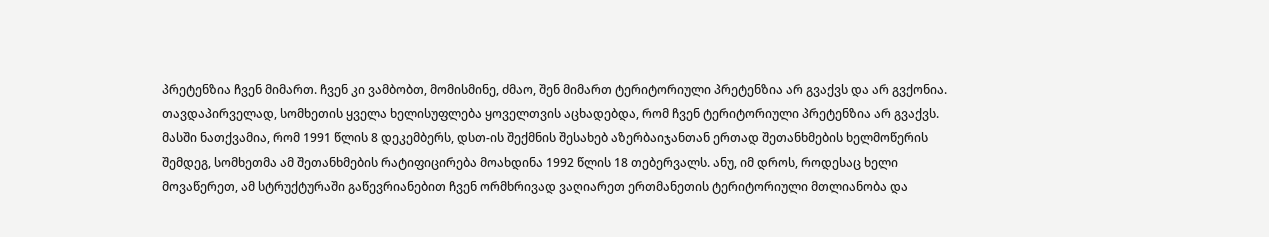პრეტენზია ჩვენ მიმართ. ჩვენ კი ვამბობთ, მომისმინე, ძმაო, შენ მიმართ ტერიტორიული პრეტენზია არ გვაქვს და არ გვქონია. თავდაპირველად, სომხეთის ყველა ხელისუფლება ყოველთვის აცხადებდა, რომ ჩვენ ტერიტორიული პრეტენზია არ გვაქვს. მასში ნათქვამია, რომ 1991 წლის 8 დეკემბერს, დსთ-ის შექმნის შესახებ აზერბაიჯანთან ერთად შეთანხმების ხელმოწერის შემდეგ, სომხეთმა ამ შეთანხმების რატიფიცირება მოახდინა 1992 წლის 18 თებერვალს. ანუ, იმ დროს, როდესაც ხელი მოვაწერეთ, ამ სტრუქტურაში გაწევრიანებით ჩვენ ორმხრივად ვაღიარეთ ერთმანეთის ტერიტორიული მთლიანობა და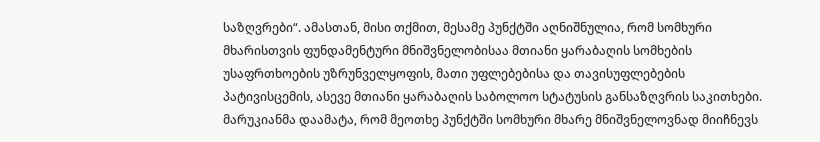საზღვრები“. ამასთან, მისი თქმით, მესამე პუნქტში აღნიშნულია, რომ სომხური მხარისთვის ფუნდამენტური მნიშვნელობისაა მთიანი ყარაბაღის სომხების უსაფრთხოების უზრუნველყოფის, მათი უფლებებისა და თავისუფლებების პატივისცემის, ასევე მთიანი ყარაბაღის საბოლოო სტატუსის განსაზღვრის საკითხები. მარუკიანმა დაამატა, რომ მეოთხე პუნქტში სომხური მხარე მნიშვნელოვნად მიიჩნევს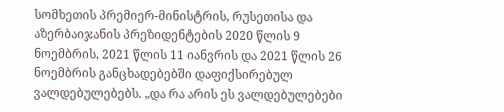სომხეთის პრემიერ-მინისტრის, რუსეთისა და აზერბაიჯანის პრეზიდენტების 2020 წლის 9 ნოემბრის, 2021 წლის 11 იანვრის და 2021 წლის 26 ნოემბრის განცხადებებში დაფიქსირებულ ვალდებულებებს. „და რა არის ეს ვალდებულებები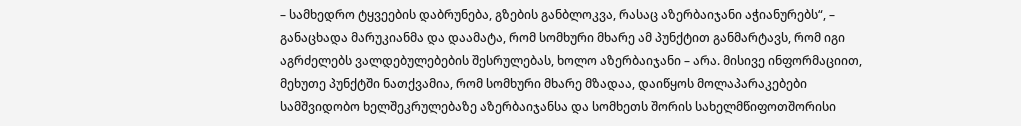– სამხედრო ტყვეების დაბრუნება, გზების განბლოკვა, რასაც აზერბაიჯანი აჭიანურებს“, – განაცხადა მარუკიანმა და დაამატა, რომ სომხური მხარე ამ პუნქტით განმარტავს, რომ იგი აგრძელებს ვალდებულებების შესრულებას, ხოლო აზერბაიჯანი – არა. მისივე ინფორმაციით, მეხუთე პუნქტში ნათქვამია, რომ სომხური მხარე მზადაა, დაიწყოს მოლაპარაკებები სამშვიდობო ხელშეკრულებაზე აზერბაიჯანსა და სომხეთს შორის სახელმწიფოთშორისი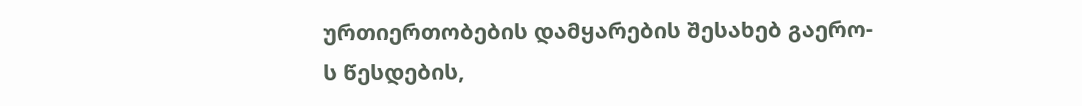ურთიერთობების დამყარების შესახებ გაერო-ს წესდების,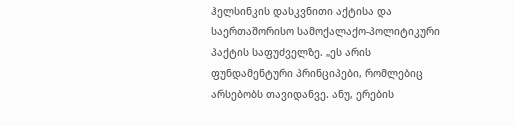ჰელსინკის დასკვნითი აქტისა და საერთაშორისო სამოქალაქო-პოლიტიკური პაქტის საფუძველზე. „ეს არის ფუნდამენტური პრინციპები, რომლებიც არსებობს თავიდანვე. ანუ, ერების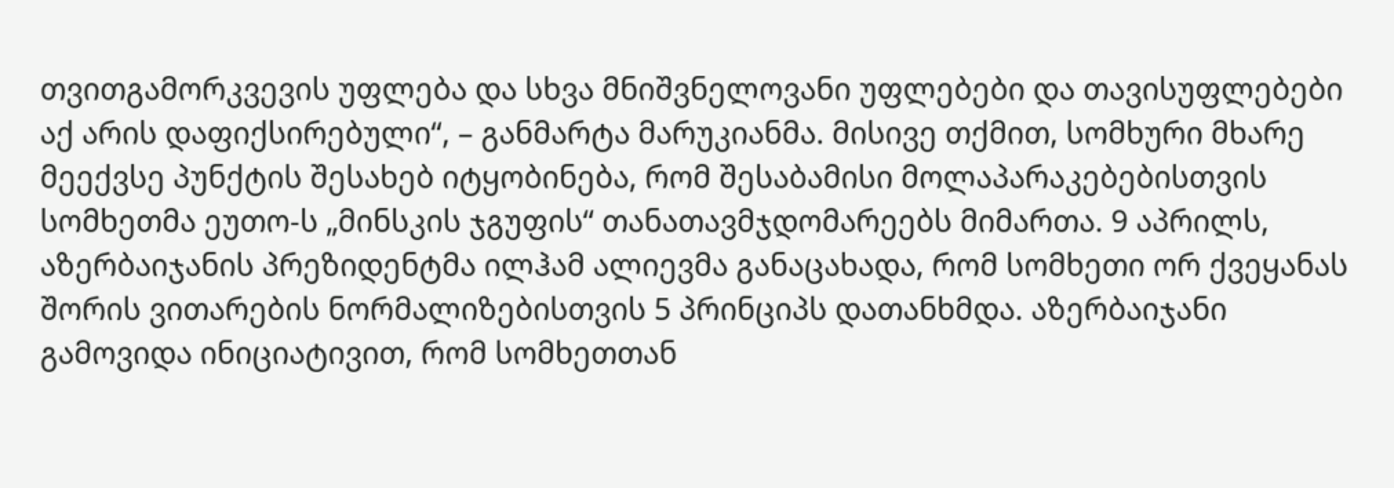თვითგამორკვევის უფლება და სხვა მნიშვნელოვანი უფლებები და თავისუფლებები აქ არის დაფიქსირებული“, – განმარტა მარუკიანმა. მისივე თქმით, სომხური მხარე მეექვსე პუნქტის შესახებ იტყობინება, რომ შესაბამისი მოლაპარაკებებისთვის სომხეთმა ეუთო-ს „მინსკის ჯგუფის“ თანათავმჯდომარეებს მიმართა. 9 აპრილს, აზერბაიჯანის პრეზიდენტმა ილჰამ ალიევმა განაცახადა, რომ სომხეთი ორ ქვეყანას შორის ვითარების ნორმალიზებისთვის 5 პრინციპს დათანხმდა. აზერბაიჯანი გამოვიდა ინიციატივით, რომ სომხეთთან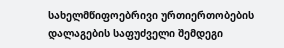სახელმწიფოებრივი ურთიერთობების დალაგების საფუძველი შემდეგი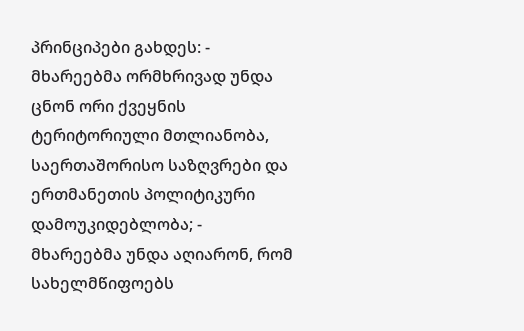პრინციპები გახდეს: - მხარეებმა ორმხრივად უნდა ცნონ ორი ქვეყნის ტერიტორიული მთლიანობა, საერთაშორისო საზღვრები და ერთმანეთის პოლიტიკური დამოუკიდებლობა; - მხარეებმა უნდა აღიარონ, რომ სახელმწიფოებს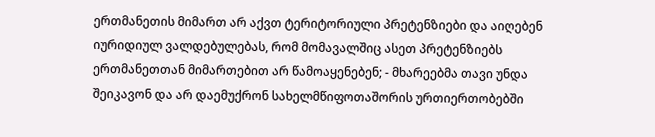ერთმანეთის მიმართ არ აქვთ ტერიტორიული პრეტენზიები და აიღებენ იურიდიულ ვალდებულებას, რომ მომავალშიც ასეთ პრეტენზიებს ერთმანეთთან მიმართებით არ წამოაყენებენ; - მხარეებმა თავი უნდა შეიკავონ და არ დაემუქრონ სახელმწიფოთაშორის ურთიერთობებში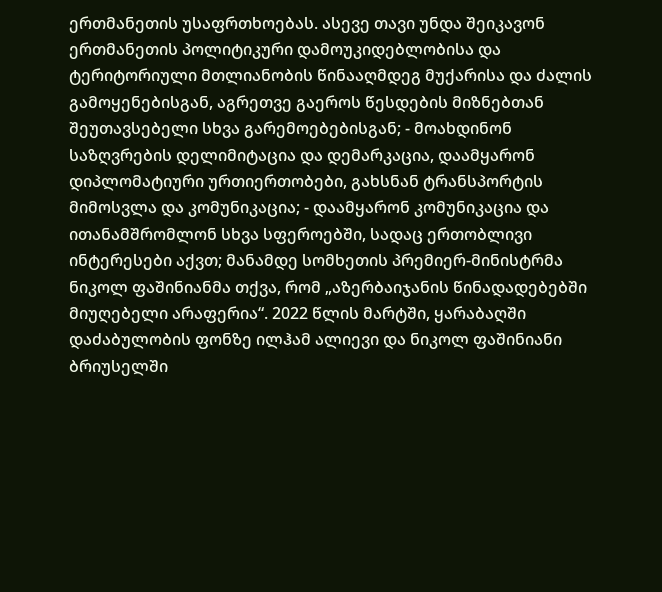ერთმანეთის უსაფრთხოებას. ასევე თავი უნდა შეიკავონ ერთმანეთის პოლიტიკური დამოუკიდებლობისა და ტერიტორიული მთლიანობის წინააღმდეგ მუქარისა და ძალის გამოყენებისგან, აგრეთვე გაეროს წესდების მიზნებთან შეუთავსებელი სხვა გარემოებებისგან; - მოახდინონ საზღვრების დელიმიტაცია და დემარკაცია, დაამყარონ დიპლომატიური ურთიერთობები, გახსნან ტრანსპორტის მიმოსვლა და კომუნიკაცია; - დაამყარონ კომუნიკაცია და ითანამშრომლონ სხვა სფეროებში, სადაც ერთობლივი ინტერესები აქვთ; მანამდე სომხეთის პრემიერ-მინისტრმა ნიკოლ ფაშინიანმა თქვა, რომ „აზერბაიჯანის წინადადებებში მიუღებელი არაფერია“. 2022 წლის მარტში, ყარაბაღში დაძაბულობის ფონზე ილჰამ ალიევი და ნიკოლ ფაშინიანი ბრიუსელში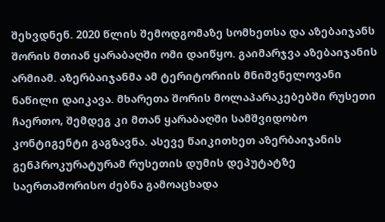შეხვდნენ. 2020 წლის შემოდგომაზე სომხეთსა და აზებაიჯანს შორის მთიან ყარაბაღში ომი დაიწყო. გაიმარჯვა აზებაიჯანის არმიამ. აზერბაიჯანმა ამ ტერიტორიის მნიშვნელოვანი ნაწილი დაიკავა. მხარეთა შორის მოლაპარაკებებში რუსეთი ჩაერთო, შემდეგ კი მთან ყარაბაღში სამშვიდობო კონტიგენტი გაგზავნა. ასევე წაიკითხეთ აზერბაიჯანის გენპროკურატურამ რუსეთის დუმის დეპუტატზე საერთაშორისო ძებნა გამოაცხადა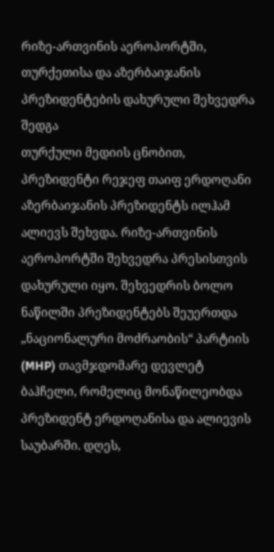რიზე-ართვინის აეროპორტში, თურქეთისა და აზერბაიჯანის პრეზიდენტების დახურული შეხვედრა შედგა
თურქული მედიის ცნობით, პრეზიდენტი რეჯეფ თაიფ ერდოღანი აზერბაიჯანის პრეზიდენტს ილჰამ ალიევს შეხვდა. რიზე-ართვინის აეროპორტში შეხვედრა პრესისთვის დახურული იყო. შეხვედრის ბოლო ნაწილში პრეზიდენტებს შეუერთდა „ნაციონალური მოძრაობის“ პარტიის (MHP) თავმჯდომარე დევლეტ ბაჰჩელი, რომელიც მონაწილეობდა პრეზიდენტ ერდოღანისა და ალიევის საუბარში. დღეს,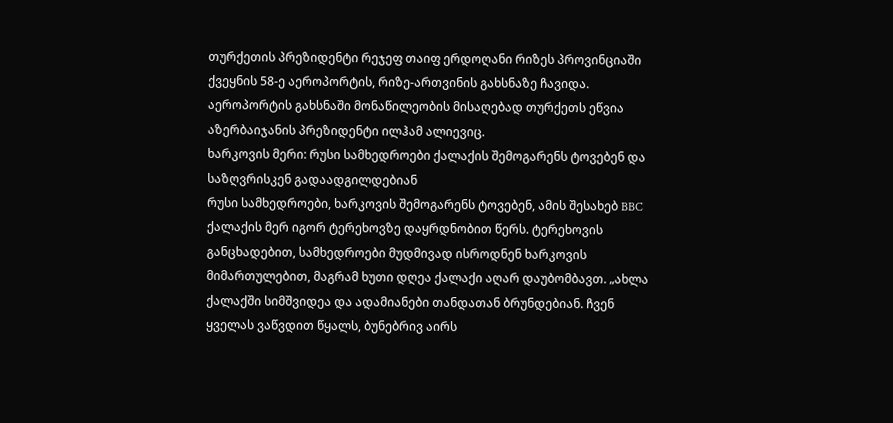თურქეთის პრეზიდენტი რეჯეფ თაიფ ერდოღანი რიზეს პროვინციაში ქვეყნის 58-ე აეროპორტის, რიზე-ართვინის გახსნაზე ჩავიდა. აეროპორტის გახსნაში მონაწილეობის მისაღებად თურქეთს ეწვია აზერბაიჯანის პრეზიდენტი ილჰამ ალიევიც.
ხარკოვის მერი: რუსი სამხედროები ქალაქის შემოგარენს ტოვებენ და საზღვრისკენ გადაადგილდებიან
რუსი სამხედროები, ხარკოვის შემოგარენს ტოვებენ, ამის შესახებ BBC ქალაქის მერ იგორ ტერეხოვზე დაყრდნობით წერს. ტერეხოვის განცხადებით, სამხედროები მუდმივად ისროდნენ ხარკოვის მიმართულებით, მაგრამ ხუთი დღეა ქალაქი აღარ დაუბომბავთ. „ახლა ქალაქში სიმშვიდეა და ადამიანები თანდათან ბრუნდებიან. ჩვენ ყველას ვაწვდით წყალს, ბუნებრივ აირს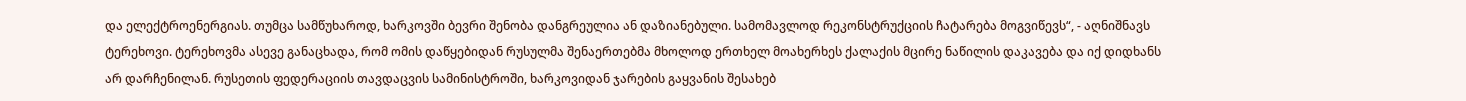და ელექტროენერგიას. თუმცა სამწუხაროდ, ხარკოვში ბევრი შენობა დანგრეულია ან დაზიანებული. სამომავლოდ რეკონსტრუქციის ჩატარება მოგვიწევს“, - აღნიშნავს ტერეხოვი. ტერეხოვმა ასევე განაცხადა, რომ ომის დაწყებიდან რუსულმა შენაერთებმა მხოლოდ ერთხელ მოახერხეს ქალაქის მცირე ნაწილის დაკავება და იქ დიდხანს არ დარჩენილან. რუსეთის ფედერაციის თავდაცვის სამინისტროში, ხარკოვიდან ჯარების გაყვანის შესახებ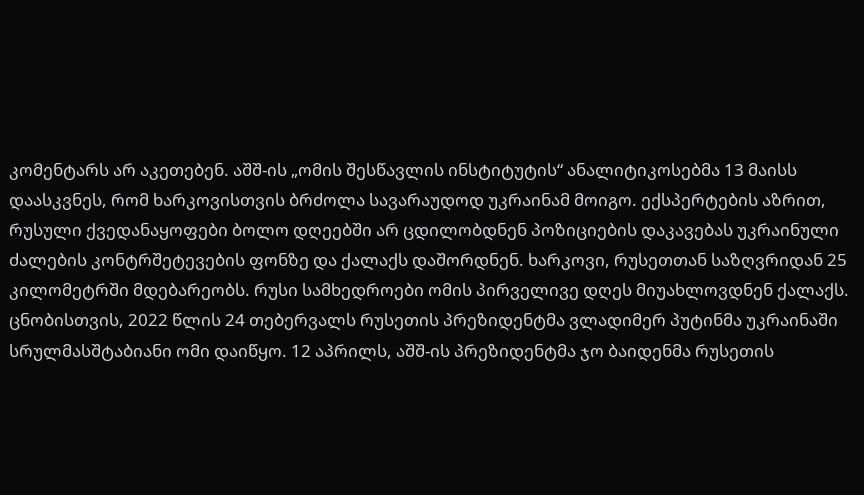კომენტარს არ აკეთებენ. აშშ-ის „ომის შესწავლის ინსტიტუტის“ ანალიტიკოსებმა 13 მაისს დაასკვნეს, რომ ხარკოვისთვის ბრძოლა სავარაუდოდ უკრაინამ მოიგო. ექსპერტების აზრით, რუსული ქვედანაყოფები ბოლო დღეებში არ ცდილობდნენ პოზიციების დაკავებას უკრაინული ძალების კონტრშეტევების ფონზე და ქალაქს დაშორდნენ. ხარკოვი, რუსეთთან საზღვრიდან 25 კილომეტრში მდებარეობს. რუსი სამხედროები ომის პირველივე დღეს მიუახლოვდნენ ქალაქს. ცნობისთვის, 2022 წლის 24 თებერვალს რუსეთის პრეზიდენტმა ვლადიმერ პუტინმა უკრაინაში სრულმასშტაბიანი ომი დაიწყო. 12 აპრილს, აშშ-ის პრეზიდენტმა ჯო ბაიდენმა რუსეთის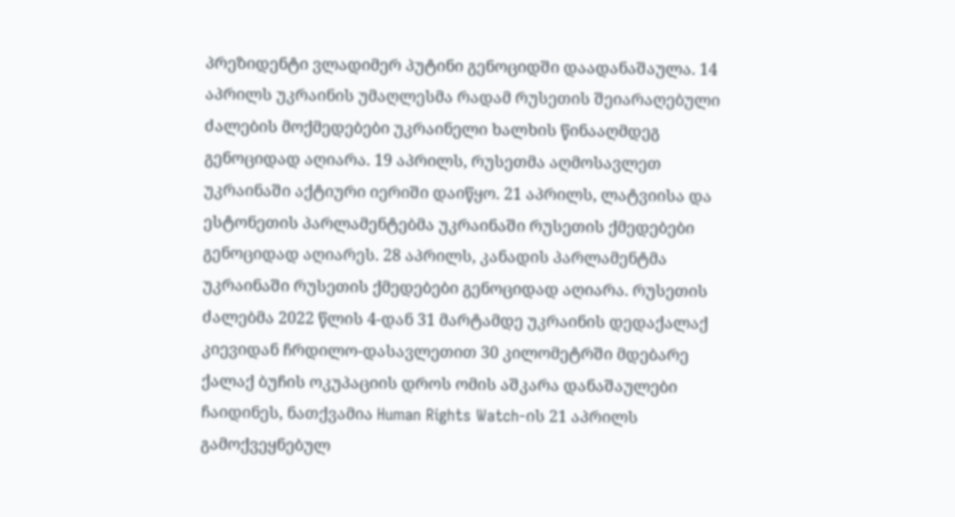პრეზიდენტი ვლადიმერ პუტინი გენოციდში დაადანაშაულა. 14 აპრილს უკრაინის უმაღლესმა რადამ რუსეთის შეიარაღებული ძალების მოქმედებები უკრაინელი ხალხის წინააღმდეგ გენოციდად აღიარა. 19 აპრილს, რუსეთმა აღმოსავლეთ უკრაინაში აქტიური იერიში დაიწყო. 21 აპრილს, ლატვიისა და ესტონეთის პარლამენტებმა უკრაინაში რუსეთის ქმედებები გენოციდად აღიარეს. 28 აპრილს, კანადის პარლამენტმა უკრაინაში რუსეთის ქმედებები გენოციდად აღიარა. რუსეთის ძალებმა 2022 წლის 4-დან 31 მარტამდე უკრაინის დედაქალაქ კიევიდან ჩრდილო-დასავლეთით 30 კილომეტრში მდებარე ქალაქ ბუჩის ოკუპაციის დროს ომის აშკარა დანაშაულები ჩაიდინეს, ნათქვამია Human Rights Watch-ის 21 აპრილს გამოქვეყნებულ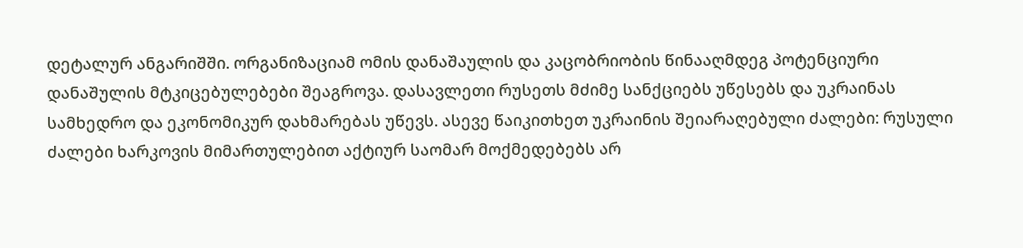დეტალურ ანგარიშში. ორგანიზაციამ ომის დანაშაულის და კაცობრიობის წინააღმდეგ პოტენციური დანაშულის მტკიცებულებები შეაგროვა. დასავლეთი რუსეთს მძიმე სანქციებს უწესებს და უკრაინას სამხედრო და ეკონომიკურ დახმარებას უწევს. ასევე წაიკითხეთ უკრაინის შეიარაღებული ძალები: რუსული ძალები ხარკოვის მიმართულებით აქტიურ საომარ მოქმედებებს არ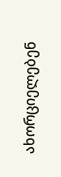ახორციელებენ